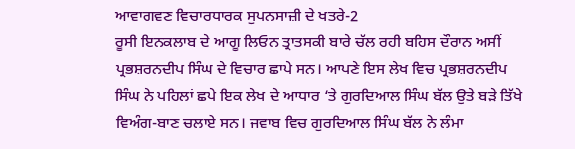ਆਵਾਗਵਣ ਵਿਚਾਰਧਾਰਕ ਸੁਪਨਸਾਜ਼ੀ ਦੇ ਖਤਰੇ-2
ਰੂਸੀ ਇਨਕਲਾਬ ਦੇ ਆਗੂ ਲਿਓਨ ਤ੍ਰਾਤਸਕੀ ਬਾਰੇ ਚੱਲ ਰਹੀ ਬਹਿਸ ਦੌਰਾਨ ਅਸੀਂ ਪ੍ਰਭਸ਼ਰਨਦੀਪ ਸਿੰਘ ਦੇ ਵਿਚਾਰ ਛਾਪੇ ਸਨ। ਆਪਣੇ ਇਸ ਲੇਖ ਵਿਚ ਪ੍ਰਭਸ਼ਰਨਦੀਪ ਸਿੰਘ ਨੇ ਪਹਿਲਾਂ ਛਪੇ ਇਕ ਲੇਖ ਦੇ ਆਧਾਰ ‘ਤੇ ਗੁਰਦਿਆਲ ਸਿੰਘ ਬੱਲ ਉਤੇ ਬੜੇ ਤਿੱਖੇ ਵਿਅੰਗ-ਬਾਣ ਚਲਾਏ ਸਨ। ਜਵਾਬ ਵਿਚ ਗੁਰਦਿਆਲ ਸਿੰਘ ਬੱਲ ਨੇ ਲੰਮਾ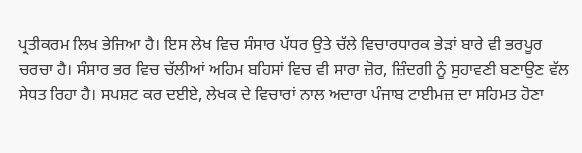ਪ੍ਰਤੀਕਰਮ ਲਿਖ ਭੇਜਿਆ ਹੈ। ਇਸ ਲੇਖ ਵਿਚ ਸੰਸਾਰ ਪੱਧਰ ਉਤੇ ਚੱਲੇ ਵਿਚਾਰਧਾਰਕ ਭੇੜਾਂ ਬਾਰੇ ਵੀ ਭਰਪੂਰ ਚਰਚਾ ਹੈ। ਸੰਸਾਰ ਭਰ ਵਿਚ ਚੱਲੀਆਂ ਅਹਿਮ ਬਹਿਸਾਂ ਵਿਚ ਵੀ ਸਾਰਾ ਜ਼ੋਰ, ਜ਼ਿੰਦਗੀ ਨੂੰ ਸੁਹਾਵਣੀ ਬਣਾਉਣ ਵੱਲ ਸੇਧਤ ਰਿਹਾ ਹੈ। ਸਪਸ਼ਟ ਕਰ ਦਈਏ, ਲੇਖਕ ਦੇ ਵਿਚਾਰਾਂ ਨਾਲ ਅਦਾਰਾ ਪੰਜਾਬ ਟਾਈਮਜ਼ ਦਾ ਸਹਿਮਤ ਹੋਣਾ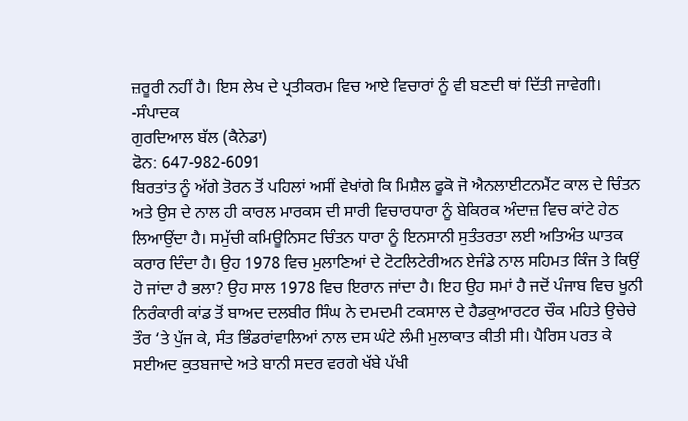ਜ਼ਰੂਰੀ ਨਹੀਂ ਹੈ। ਇਸ ਲੇਖ ਦੇ ਪ੍ਰਤੀਕਰਮ ਵਿਚ ਆਏ ਵਿਚਾਰਾਂ ਨੂੰ ਵੀ ਬਣਦੀ ਥਾਂ ਦਿੱਤੀ ਜਾਵੇਗੀ। -ਸੰਪਾਦਕ
ਗੁਰਦਿਆਲ ਬੱਲ (ਕੈਨੇਡਾ)
ਫੋਨ: 647-982-6091
ਬਿਰਤਾਂਤ ਨੂੰ ਅੱਗੇ ਤੋਰਨ ਤੋਂ ਪਹਿਲਾਂ ਅਸੀਂ ਵੇਖਾਂਗੇ ਕਿ ਮਿਸ਼ੈਲ ਫੂਕੋ ਜੋ ਐਨਲਾਈਟਨਮੈਂਟ ਕਾਲ ਦੇ ਚਿੰਤਨ ਅਤੇ ਉਸ ਦੇ ਨਾਲ ਹੀ ਕਾਰਲ ਮਾਰਕਸ ਦੀ ਸਾਰੀ ਵਿਚਾਰਧਾਰਾ ਨੂੰ ਬੇਕਿਰਕ ਅੰਦਾਜ਼ ਵਿਚ ਕਾਂਟੇ ਹੇਠ ਲਿਆਉਂਦਾ ਹੈ। ਸਮੁੱਚੀ ਕਮਿਊਨਿਸਟ ਚਿੰਤਨ ਧਾਰਾ ਨੂੰ ਇਨਸਾਨੀ ਸੁਤੰਤਰਤਾ ਲਈ ਅਤਿਅੰਤ ਘਾਤਕ ਕਰਾਰ ਦਿੰਦਾ ਹੈ। ਉਹ 1978 ਵਿਚ ਮੁਲਾਣਿਆਂ ਦੇ ਟੋਟਲਿਟੇਰੀਅਨ ਏਜੰਡੇ ਨਾਲ ਸਹਿਮਤ ਕਿੰਜ ਤੇ ਕਿਉਂ ਹੋ ਜਾਂਦਾ ਹੈ ਭਲਾ? ਉਹ ਸਾਲ 1978 ਵਿਚ ਇਰਾਨ ਜਾਂਦਾ ਹੈ। ਇਹ ਉਹ ਸਮਾਂ ਹੈ ਜਦੋਂ ਪੰਜਾਬ ਵਿਚ ਖੂਨੀ ਨਿਰੰਕਾਰੀ ਕਾਂਡ ਤੋਂ ਬਾਅਦ ਦਲਬੀਰ ਸਿੰਘ ਨੇ ਦਮਦਮੀ ਟਕਸਾਲ ਦੇ ਹੈਡਕੁਆਰਟਰ ਚੌਕ ਮਹਿਤੇ ਉਚੇਚੇ ਤੌਰ ‘ਤੇ ਪੁੱਜ ਕੇ, ਸੰਤ ਭਿੰਡਰਾਂਵਾਲਿਆਂ ਨਾਲ ਦਸ ਘੰਟੇ ਲੰਮੀ ਮੁਲਾਕਾਤ ਕੀਤੀ ਸੀ। ਪੈਰਿਸ ਪਰਤ ਕੇ ਸਈਅਦ ਕੁਤਬਜਾਦੇ ਅਤੇ ਬਾਨੀ ਸਦਰ ਵਰਗੇ ਖੱਬੇ ਪੱਖੀ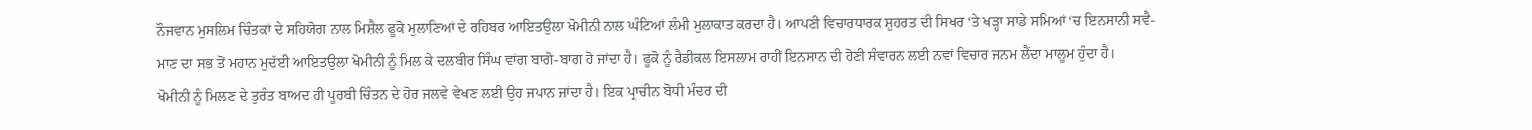ਨੌਜਵਾਨ ਮੁਸਲਿਮ ਚਿੰਤਕਾਂ ਦੇ ਸਹਿਯੋਗ ਨਾਲ ਮਿਸ਼ੈਲ ਫੂਕੋ ਮੁਲਾਣਿਆਂ ਦੇ ਰਹਿਬਰ ਆਇਤਉਲਾ ਖੋਮੀਨੀ ਨਾਲ ਘੰਟਿਆਂ ਲੰਮੀ ਮੁਲਾਕਾਤ ਕਰਦਾ ਹੈ। ਆਪਣੀ ਵਿਚਾਰਧਾਰਕ ਸ਼ੁਹਰਤ ਦੀ ਸਿਖਰ ‘ਤੇ ਖੜ੍ਹਾ ਸਾਡੇ ਸਮਿਆਂ ‘ਚ ਇਨਸਾਨੀ ਸਵੈ-ਮਾਣ ਦਾ ਸਭ ਤੋਂ ਮਹਾਨ ਮੁਦੱਈ ਆਇਤਉਲਾ ਖੋਮੀਨੀ ਨੂੰ ਮਿਲ ਕੇ ਦਲਬੀਰ ਸਿੰਘ ਵਾਂਗ ਬਾਗੋ-ਬਾਗ ਹੋ ਜਾਂਦਾ ਹੈ। ਫੂਕੋ ਨੂੰ ਰੈਡੀਕਲ ਇਸਲਾਮ ਰਾਹੀਂ ਇਨਸਾਨ ਦੀ ਹੋਣੀ ਸੰਵਾਰਨ ਲਈ ਨਵਾਂ ਵਿਚਾਰ ਜਨਮ ਲੈਂਦਾ ਮਾਲੂਮ ਹੁੰਦਾ ਹੈ।
ਖੋਮੀਨੀ ਨੂੰ ਮਿਲਣ ਦੇ ਤੁਰੰਤ ਬਾਅਦ ਹੀ ਪੂਰਬੀ ਚਿੰਤਨ ਦੇ ਹੋਰ ਜਲਵੇ ਵੇਖਣ ਲਈ ਉਹ ਜਪਾਨ ਜਾਂਦਾ ਹੈ। ਇਕ ਪ੍ਰਾਚੀਨ ਬੋਧੀ ਮੰਦਰ ਦੀ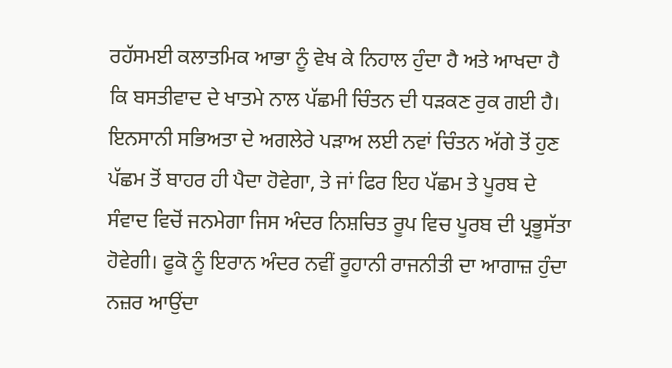ਰਹੱਸਮਈ ਕਲਾਤਮਿਕ ਆਭਾ ਨੂੰ ਵੇਖ ਕੇ ਨਿਹਾਲ ਹੁੰਦਾ ਹੈ ਅਤੇ ਆਖਦਾ ਹੈ ਕਿ ਬਸਤੀਵਾਦ ਦੇ ਖਾਤਮੇ ਨਾਲ ਪੱਛਮੀ ਚਿੰਤਨ ਦੀ ਧੜਕਣ ਰੁਕ ਗਈ ਹੈ। ਇਨਸਾਨੀ ਸਭਿਅਤਾ ਦੇ ਅਗਲੇਰੇ ਪੜਾਅ ਲਈ ਨਵਾਂ ਚਿੰਤਨ ਅੱਗੇ ਤੋਂ ਹੁਣ ਪੱਛਮ ਤੋਂ ਬਾਹਰ ਹੀ ਪੈਦਾ ਹੋਵੇਗਾ, ਤੇ ਜਾਂ ਫਿਰ ਇਹ ਪੱਛਮ ਤੇ ਪੂਰਬ ਦੇ ਸੰਵਾਦ ਵਿਚੋਂ ਜਨਮੇਗਾ ਜਿਸ ਅੰਦਰ ਨਿਸ਼ਚਿਤ ਰੂਪ ਵਿਚ ਪੂਰਬ ਦੀ ਪ੍ਰਭੂਸੱਤਾ ਹੋਵੇਗੀ। ਫੂਕੋ ਨੂੰ ਇਰਾਨ ਅੰਦਰ ਨਵੀਂ ਰੂਹਾਨੀ ਰਾਜਨੀਤੀ ਦਾ ਆਗਾਜ਼ ਹੁੰਦਾ ਨਜ਼ਰ ਆਉਂਦਾ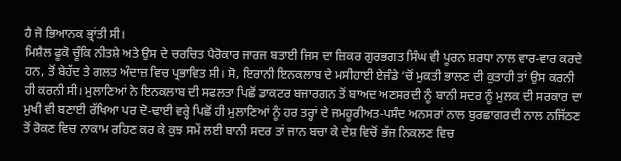ਹੈ ਜੋ ਭਿਆਨਕ ਭ੍ਰਾਂਤੀ ਸੀ।
ਮਿਸ਼ੈਲ ਫੂਕੋ ਚੂੰਕਿ ਨੀਤਸ਼ੇ ਅਤੇ ਉਸ ਦੇ ਚਰਚਿਤ ਪੈਰੋਕਾਰ ਜਾਰਜ ਬਤਾਈ ਜਿਸ ਦਾ ਜ਼ਿਕਰ ਗੁਰਭਗਤ ਸਿੰਘ ਵੀ ਪੂਰਨ ਸ਼ਰਧਾ ਨਾਲ ਵਾਰ-ਵਾਰ ਕਰਦੇ ਹਨ, ਤੋਂ ਬੇਹੱਦ ਤੇ ਗਲਤ ਅੰਦਾਜ਼ ਵਿਚ ਪ੍ਰਭਾਵਿਤ ਸੀ। ਸੋ, ਇਰਾਨੀ ਇਨਕਲਾਬ ਦੇ ਮਸੀਹਾਈ ਏਜੰਡੇ ‘ਚੋਂ ਮੁਕਤੀ ਭਾਲਣ ਦੀ ਕੁਤਾਹੀ ਤਾਂ ਉਸ ਕਰਨੀ ਹੀ ਕਰਨੀ ਸੀ। ਮੁਲਾਣਿਆਂ ਨੇ ਇਨਕਲਾਬ ਦੀ ਸਫਲਤਾ ਪਿਛੋਂ ਡਾਕਟਰ ਬਜਾਰਗਨ ਤੋਂ ਬਾਅਦ ਅਣਸਰਦੀ ਨੂੰ ਬਾਨੀ ਸਦਰ ਨੂੰ ਮੁਲਕ ਦੀ ਸਰਕਾਰ ਦਾ ਮੁਖੀ ਵੀ ਬਣਾਈ ਰੱਖਿਆ ਪਰ ਦੋ-ਢਾਈ ਵਰ੍ਹੇ ਪਿਛੋਂ ਹੀ ਮੁਲਾਣਿਆਂ ਨੂੰ ਹਰ ਤਰ੍ਹਾਂ ਦੇ ਜਮਹੂਰੀਅਤ-ਪਸੰਦ ਅਨਸਰਾਂ ਨਾਲ ਬੁਰਛਾਗਰਦੀ ਨਾਲ ਨਜਿੱਠਣ ਤੋਂ ਰੋਕਣ ਵਿਚ ਨਾਕਾਮ ਰਹਿਣ ਕਰ ਕੇ ਕੁਝ ਸਮੇਂ ਲਈ ਬਾਨੀ ਸਦਰ ਤਾਂ ਜਾਨ ਬਚਾ ਕੇ ਦੇਸ਼ ਵਿਚੋਂ ਭੱਜ ਨਿਕਲਣ ਵਿਚ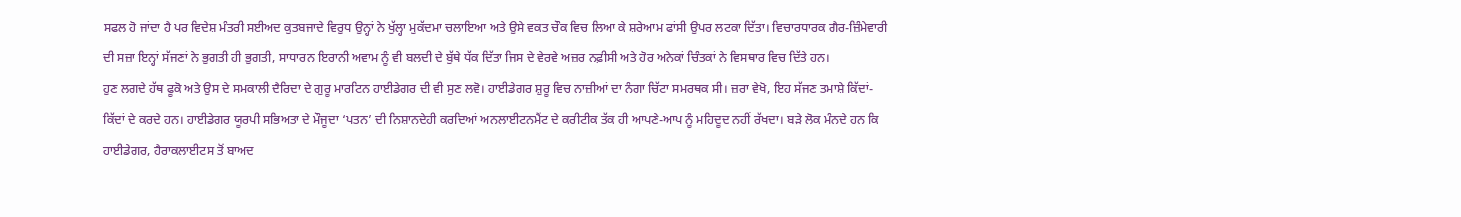ਸਫਲ ਹੋ ਜਾਂਦਾ ਹੈ ਪਰ ਵਿਦੇਸ਼ ਮੰਤਰੀ ਸਈਅਦ ਕੁਤਬਜਾਦੇ ਵਿਰੁਧ ਉਨ੍ਹਾਂ ਨੇ ਖੁੱਲ੍ਹਾ ਮੁਕੱਦਮਾ ਚਲਾਇਆ ਅਤੇ ਉਸੇ ਵਕਤ ਚੌਕ ਵਿਚ ਲਿਆ ਕੇ ਸ਼ਰੇਆਮ ਫਾਂਸੀ ਉਪਰ ਲਟਕਾ ਦਿੱਤਾ। ਵਿਚਾਰਧਾਰਕ ਗੈਰ-ਜ਼ਿੰਮੇਵਾਰੀ ਦੀ ਸਜ਼ਾ ਇਨ੍ਹਾਂ ਸੱਜਣਾਂ ਨੇ ਭੁਗਤੀ ਹੀ ਭੁਗਤੀ, ਸਾਧਾਰਨ ਇਰਾਨੀ ਅਵਾਮ ਨੂੰ ਵੀ ਬਲਦੀ ਦੇ ਬੁੱਥੇ ਧੱਕ ਦਿੱਤਾ ਜਿਸ ਦੇ ਵੇਰਵੇ ਅਜ਼ਰ ਨਫ਼ੀਸੀ ਅਤੇ ਹੋਰ ਅਨੇਕਾਂ ਚਿੰਤਕਾਂ ਨੇ ਵਿਸਥਾਰ ਵਿਚ ਦਿੱਤੇ ਹਨ।
ਹੁਣ ਲਗਦੇ ਹੱਥ ਫੂਕੋ ਅਤੇ ਉਸ ਦੇ ਸਮਕਾਲੀ ਦੈਰਿਦਾ ਦੇ ਗੁਰੂ ਮਾਰਟਿਨ ਹਾਈਡੇਗਰ ਦੀ ਵੀ ਸੁਣ ਲਵੋ। ਹਾਈਡੇਗਰ ਸ਼ੁਰੂ ਵਿਚ ਨਾਜ਼ੀਆਂ ਦਾ ਨੰਗਾ ਚਿੱਟਾ ਸਮਰਥਕ ਸੀ। ਜ਼ਰਾ ਵੇਖੋ, ਇਹ ਸੱਜਣ ਤਮਾਸ਼ੇ ਕਿੱਦਾਂ-ਕਿੱਦਾਂ ਦੇ ਕਰਦੇ ਹਨ। ਹਾਈਡੇਗਰ ਯੂਰਪੀ ਸਭਿਅਤਾ ਦੇ ਮੌਜੂਦਾ ‘ਪਤਨ’ ਦੀ ਨਿਸ਼ਾਨਦੇਹੀ ਕਰਦਿਆਂ ਅਨਲਾਈਟਨਮੈਂਟ ਦੇ ਕਰੀਟੀਕ ਤੱਕ ਹੀ ਆਪਣੇ-ਆਪ ਨੂੰ ਮਹਿਦੂਦ ਨਹੀਂ ਰੱਖਦਾ। ਬੜੇ ਲੋਕ ਮੰਨਦੇ ਹਨ ਕਿ ਹਾਈਡੇਗਰ, ਹੈਰਾਕਲਾਈਟਸ ਤੋਂ ਬਾਅਦ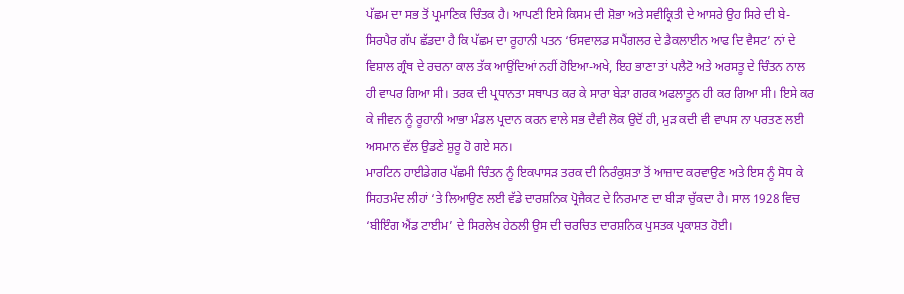ਪੱਛਮ ਦਾ ਸਭ ਤੋਂ ਪ੍ਰਮਾਣਿਕ ਚਿੰਤਕ ਹੈ। ਆਪਣੀ ਇਸੇ ਕਿਸਮ ਦੀ ਸ਼ੋਭਾ ਅਤੇ ਸਵੀਕ੍ਰਿਤੀ ਦੇ ਆਸਰੇ ਉਹ ਸਿਰੇ ਦੀ ਬੇ-ਸਿਰਪੈਰ ਗੱਪ ਛੱਡਦਾ ਹੈ ਕਿ ਪੱਛਮ ਦਾ ਰੂਹਾਨੀ ਪਤਨ ‘ਓਸਵਾਲਡ ਸਪੈਂਗਲਰ ਦੇ ਡੈਕਲਾਈਨ ਆਫ ਦਿ ਵੈਸਟ’ ਨਾਂ ਦੇ ਵਿਸ਼ਾਲ ਗ੍ਰੰਥ ਦੇ ਰਚਨਾ ਕਾਲ ਤੱਕ ਆਉਂਦਿਆਂ ਨਹੀਂ ਹੋਇਆ-ਅਖੇ, ਇਹ ਭਾਣਾ ਤਾਂ ਪਲੈਟੋ ਅਤੇ ਅਰਸਤੂ ਦੇ ਚਿੰਤਨ ਨਾਲ ਹੀ ਵਾਪਰ ਗਿਆ ਸੀ। ਤਰਕ ਦੀ ਪ੍ਰਧਾਨਤਾ ਸਥਾਪਤ ਕਰ ਕੇ ਸਾਰਾ ਬੇੜਾ ਗਰਕ ਅਫਲਾਤੂਨ ਹੀ ਕਰ ਗਿਆ ਸੀ। ਇਸੇ ਕਰ ਕੇ ਜੀਵਨ ਨੂੰ ਰੂਹਾਨੀ ਆਭਾ ਮੰਡਲ ਪ੍ਰਦਾਨ ਕਰਨ ਵਾਲੇ ਸਭ ਦੈਵੀ ਲੋਕ ਉਦੋਂ ਹੀ, ਮੁੜ ਕਦੀ ਵੀ ਵਾਪਸ ਨਾ ਪਰਤਣ ਲਈ ਅਸਮਾਨ ਵੱਲ ਉਡਣੇ ਸ਼ੁਰੂ ਹੋ ਗਏ ਸਨ।
ਮਾਰਟਿਨ ਹਾਈਡੇਗਰ ਪੱਛਮੀ ਚਿੰਤਨ ਨੂੰ ਇਕਪਾਸੜ ਤਰਕ ਦੀ ਨਿਰੰਕੁਸ਼ਤਾ ਤੋਂ ਆਜ਼ਾਦ ਕਰਵਾਉਣ ਅਤੇ ਇਸ ਨੂੰ ਸੋਧ ਕੇ ਸਿਹਤਮੰਦ ਲੀਹਾਂ ‘ਤੇ ਲਿਆਉਣ ਲਈ ਵੱਡੇ ਦਾਰਸ਼ਨਿਕ ਪ੍ਰੋਜੈਕਟ ਦੇ ਨਿਰਮਾਣ ਦਾ ਬੀੜਾ ਚੁੱਕਦਾ ਹੈ। ਸਾਲ 1928 ਵਿਚ ‘ਬੀਇੰਗ ਐਂਡ ਟਾਈਮ’ ਦੇ ਸਿਰਲੇਖ ਹੇਠਲੀ ਉਸ ਦੀ ਚਰਚਿਤ ਦਾਰਸ਼ਨਿਕ ਪੁਸਤਕ ਪ੍ਰਕਾਸ਼ਤ ਹੋਈ।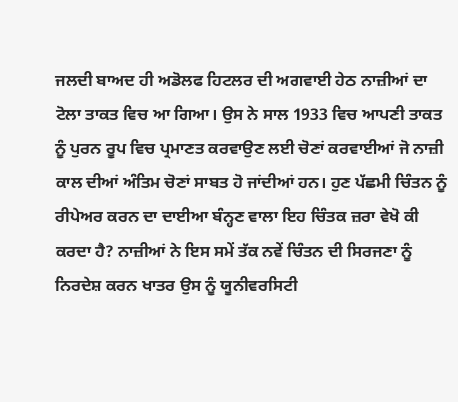ਜਲਦੀ ਬਾਅਦ ਹੀ ਅਡੋਲਫ ਹਿਟਲਰ ਦੀ ਅਗਵਾਈ ਹੇਠ ਨਾਜ਼ੀਆਂ ਦਾ ਟੋਲਾ ਤਾਕਤ ਵਿਚ ਆ ਗਿਆ। ਉਸ ਨੇ ਸਾਲ 1933 ਵਿਚ ਆਪਣੀ ਤਾਕਤ ਨੂੰ ਪੁਰਨ ਰੂਪ ਵਿਚ ਪ੍ਰਮਾਣਤ ਕਰਵਾਉਣ ਲਈ ਚੋਣਾਂ ਕਰਵਾਈਆਂ ਜੋ ਨਾਜ਼ੀ ਕਾਲ ਦੀਆਂ ਅੰਤਿਮ ਚੋਣਾਂ ਸਾਬਤ ਹੋ ਜਾਂਦੀਆਂ ਹਨ। ਹੁਣ ਪੱਛਮੀ ਚਿੰਤਨ ਨੂੰ ਰੀਪੇਅਰ ਕਰਨ ਦਾ ਦਾਈਆ ਬੰਨ੍ਹਣ ਵਾਲਾ ਇਹ ਚਿੰਤਕ ਜ਼ਰਾ ਵੇਖੋ ਕੀ ਕਰਦਾ ਹੈ? ਨਾਜ਼ੀਆਂ ਨੇ ਇਸ ਸਮੇਂ ਤੱਕ ਨਵੇਂ ਚਿੰਤਨ ਦੀ ਸਿਰਜਣਾ ਨੂੰ ਨਿਰਦੇਸ਼ ਕਰਨ ਖਾਤਰ ਉਸ ਨੂੰ ਯੂਨੀਵਰਸਿਟੀ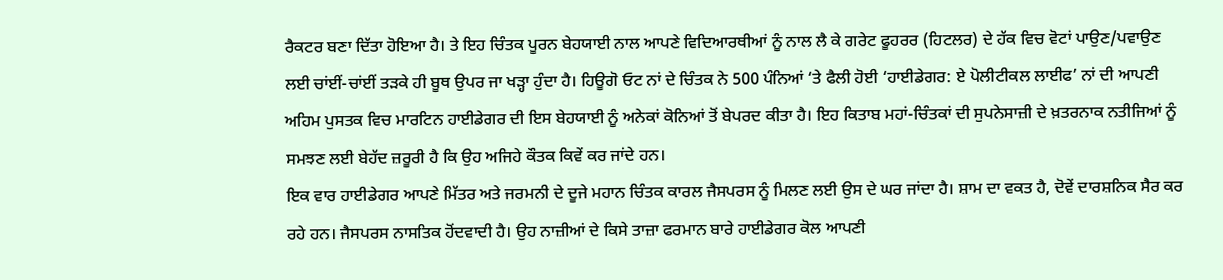ਰੈਕਟਰ ਬਣਾ ਦਿੱਤਾ ਹੋਇਆ ਹੈ। ਤੇ ਇਹ ਚਿੰਤਕ ਪੂਰਨ ਬੇਹਯਾਈ ਨਾਲ ਆਪਣੇ ਵਿਦਿਆਰਥੀਆਂ ਨੂੰ ਨਾਲ ਲੈ ਕੇ ਗਰੇਟ ਫੂਹਰਰ (ਹਿਟਲਰ) ਦੇ ਹੱਕ ਵਿਚ ਵੋਟਾਂ ਪਾਉਣ/ਪਵਾਉਣ ਲਈ ਚਾਂਈਂ-ਚਾਂਈਂ ਤੜਕੇ ਹੀ ਬੂਥ ਉਪਰ ਜਾ ਖੜ੍ਹਾ ਹੁੰਦਾ ਹੈ। ਹਿਊਗੋ ਓਟ ਨਾਂ ਦੇ ਚਿੰਤਕ ਨੇ 500 ਪੰਨਿਆਂ ‘ਤੇ ਫੈਲੀ ਹੋਈ ‘ਹਾਈਡੇਗਰ: ਏ ਪੋਲੀਟੀਕਲ ਲਾਈਫ’ ਨਾਂ ਦੀ ਆਪਣੀ ਅਹਿਮ ਪੁਸਤਕ ਵਿਚ ਮਾਰਟਿਨ ਹਾਈਡੇਗਰ ਦੀ ਇਸ ਬੇਹਯਾਈ ਨੂੰ ਅਨੇਕਾਂ ਕੋਨਿਆਂ ਤੋਂ ਬੇਪਰਦ ਕੀਤਾ ਹੈ। ਇਹ ਕਿਤਾਬ ਮਹਾਂ-ਚਿੰਤਕਾਂ ਦੀ ਸੁਪਨੇਸਾਜ਼ੀ ਦੇ ਖ਼ਤਰਨਾਕ ਨਤੀਜਿਆਂ ਨੂੰ ਸਮਝਣ ਲਈ ਬੇਹੱਦ ਜ਼ਰੂਰੀ ਹੈ ਕਿ ਉਹ ਅਜਿਹੇ ਕੌਤਕ ਕਿਵੇਂ ਕਰ ਜਾਂਦੇ ਹਨ।
ਇਕ ਵਾਰ ਹਾਈਡੇਗਰ ਆਪਣੇ ਮਿੱਤਰ ਅਤੇ ਜਰਮਨੀ ਦੇ ਦੂਜੇ ਮਹਾਨ ਚਿੰਤਕ ਕਾਰਲ ਜੈਸਪਰਸ ਨੂੰ ਮਿਲਣ ਲਈ ਉਸ ਦੇ ਘਰ ਜਾਂਦਾ ਹੈ। ਸ਼ਾਮ ਦਾ ਵਕਤ ਹੈ, ਦੋਵੇਂ ਦਾਰਸ਼ਨਿਕ ਸੈਰ ਕਰ ਰਹੇ ਹਨ। ਜੈਸਪਰਸ ਨਾਸਤਿਕ ਹੋਂਦਵਾਦੀ ਹੈ। ਉਹ ਨਾਜ਼ੀਆਂ ਦੇ ਕਿਸੇ ਤਾਜ਼ਾ ਫਰਮਾਨ ਬਾਰੇ ਹਾਈਡੇਗਰ ਕੋਲ ਆਪਣੀ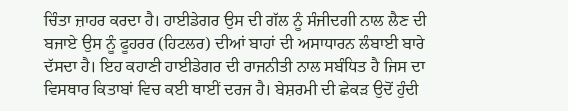ਚਿੰਤਾ ਜ਼ਾਹਰ ਕਰਦਾ ਹੈ। ਹਾਈਡੇਗਰ ਉਸ ਦੀ ਗੱਲ ਨੂੰ ਸੰਜੀਦਗੀ ਨਾਲ ਲੈਣ ਦੀ ਬਜਾਏ ਉਸ ਨੂੰ ਫੂਹਰਰ (ਹਿਟਲਰ) ਦੀਆਂ ਬਾਹਾਂ ਦੀ ਅਸਾਧਾਰਨ ਲੰਬਾਈ ਬਾਰੇ ਦੱਸਦਾ ਹੈ। ਇਹ ਕਹਾਣੀ ਹਾਈਡੇਗਰ ਦੀ ਰਾਜਨੀਤੀ ਨਾਲ ਸਬੰਧਿਤ ਹੈ ਜਿਸ ਦਾ ਵਿਸਥਾਰ ਕਿਤਾਬਾਂ ਵਿਚ ਕਈ ਥਾਈਂ ਦਰਜ ਹੈ। ਬੇਸ਼ਰਮੀ ਦੀ ਛੇਕੜ ਉਦੋਂ ਹੁੰਦੀ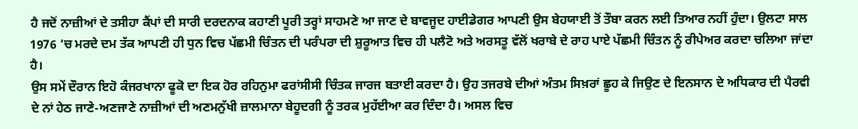ਹੈ ਜਦੋਂ ਨਾਜ਼ੀਆਂ ਦੇ ਤਸੀਹਾ ਕੈਂਪਾਂ ਦੀ ਸਾਰੀ ਦਰਦਨਾਕ ਕਹਾਣੀ ਪੂਰੀ ਤਰ੍ਹਾਂ ਸਾਹਮਣੇ ਆ ਜਾਣ ਦੇ ਬਾਵਜੂਦ ਹਾਈਡੇਗਰ ਆਪਣੀ ਉਸ ਬੇਹਯਾਈ ਤੋਂ ਤੌਬਾ ਕਰਨ ਲਈ ਤਿਆਰ ਨਹੀਂ ਹੁੰਦਾ। ਉਲਟਾ ਸਾਲ 1976 ‘ਚ ਮਰਦੇ ਦਮ ਤੱਕ ਆਪਣੀ ਹੀ ਧੁਨ ਵਿਚ ਪੱਛਮੀ ਚਿੰਤਨ ਦੀ ਪਰੰਪਰਾ ਦੀ ਸ਼ੁਰੂਆਤ ਵਿਚ ਹੀ ਪਲੈਟੋ ਅਤੇ ਅਰਸਤੂ ਵੱਲੋਂ ਖਰਾਬੇ ਦੇ ਰਾਹ ਪਾਏ ਪੱਛਮੀ ਚਿੰਤਨ ਨੂੰ ਰੀਪੇਅਰ ਕਰਦਾ ਚਲਿਆ ਜਾਂਦਾ ਹੈ।
ਉਸ ਸਮੇਂ ਦੌਰਾਨ ਇਹੋ ਕੰਜਰਖਾਨਾ ਫੂਕੋ ਦਾ ਇਕ ਹੋਰ ਰਹਿਨੁਮਾ ਫਰਾਂਸੀਸੀ ਚਿੰਤਕ ਜਾਰਜ ਬਤਾਈ ਕਰਦਾ ਹੈ। ਉਹ ਤਜਰਬੇ ਦੀਆਂ ਅੰਤਮ ਸਿਖ਼ਰਾਂ ਛੂਹ ਕੇ ਜਿਉਣ ਦੇ ਇਨਸਾਨ ਦੇ ਅਧਿਕਾਰ ਦੀ ਪੈਰਵੀ ਦੇ ਨਾਂ ਹੇਠ ਜਾਣੇ-ਅਣਜਾਣੇ ਨਾਜ਼ੀਆਂ ਦੀ ਅਣਮਨੁੱਖੀ ਜ਼ਾਲਮਾਨਾ ਬੇਹੂਦਗੀ ਨੂੰ ਤਰਕ ਮੁਹੱਈਆ ਕਰ ਦਿੰਦਾ ਹੈ। ਅਸਲ ਵਿਚ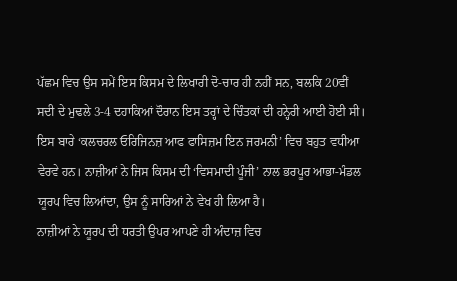ਪੱਛਮ ਵਿਚ ਉਸ ਸਮੇਂ ਇਸ ਕਿਸਮ ਦੇ ਲਿਖਾਰੀ ਦੋ-ਚਾਰ ਹੀ ਨਹੀਂ ਸਨ, ਬਲਕਿ 20ਵੀਂ ਸਦੀ ਦੇ ਮੁਢਲੇ 3-4 ਦਹਾਕਿਆਂ ਦੌਰਾਨ ਇਸ ਤਰ੍ਹਾਂ ਦੇ ਚਿੰਤਕਾਂ ਦੀ ਹਨ੍ਹੇਰੀ ਆਈ ਹੋਈ ਸੀ। ਇਸ ਬਾਰੇ ‘ਕਲਚਰਲ ਓਰਿਜਿਨਜ਼ ਆਫ ਫਾਸਿਜ਼ਮ ਇਨ ਜਰਮਨੀ’ ਵਿਚ ਬਹੁਤ ਵਧੀਆ ਵੇਰਵੇ ਹਨ। ਨਾਜ਼ੀਆਂ ਨੇ ਜਿਸ ਕਿਸਮ ਦੀ ‘ਵਿਸਮਾਦੀ ਪੂੰਜੀ’ ਨਾਲ ਭਰਪੂਰ ਆਭਾ-ਮੰਡਲ ਯੂਰਪ ਵਿਚ ਲਿਆਂਦਾ, ਉਸ ਨੂੰ ਸਾਰਿਆਂ ਨੇ ਵੇਖ ਹੀ ਲਿਆ ਹੈ।
ਨਾਜ਼ੀਆਂ ਨੇ ਯੂਰਪ ਦੀ ਧਰਤੀ ਉਪਰ ਆਪਣੇ ਹੀ ਅੰਦਾਜ਼ ਵਿਚ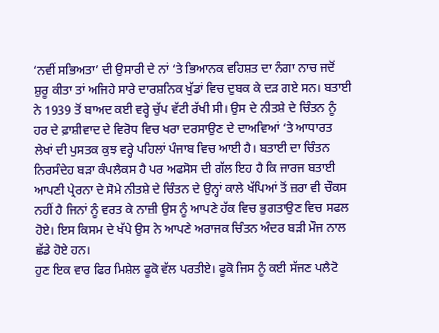‘ਨਵੀਂ ਸਭਿਅਤਾ’ ਦੀ ਉਸਾਰੀ ਦੇ ਨਾਂ ‘ਤੇ ਭਿਆਨਕ ਵਹਿਸ਼ਤ ਦਾ ਨੰਗਾ ਨਾਚ ਜਦੋਂ ਸ਼ੁਰੂ ਕੀਤਾ ਤਾਂ ਅਜਿਹੇ ਸਾਰੇ ਦਾਰਸ਼ਨਿਕ ਖੁੱਡਾਂ ਵਿਚ ਦੁਬਕ ਕੇ ਦੜ ਗਏ ਸਨ। ਬਤਾਈ ਨੇ 1939 ਤੋਂ ਬਾਅਦ ਕਈ ਵਰ੍ਹੇ ਚੁੱਪ ਵੱਟੀ ਰੱਖੀ ਸੀ। ਉਸ ਦੇ ਨੀਤਸ਼ੇ ਦੇ ਚਿੰਤਨ ਨੂੰ ਹਰ ਦੇ ਫ਼ਾਸ਼ੀਵਾਦ ਦੇ ਵਿਰੋਧ ਵਿਚ ਖਰਾ ਦਰਸਾਉਣ ਦੇ ਦਾਅਵਿਆਂ ‘ਤੇ ਆਧਾਰਤ ਲੇਖਾਂ ਦੀ ਪੁਸਤਕ ਕੁਝ ਵਰ੍ਹੇ ਪਹਿਲਾਂ ਪੰਜਾਬ ਵਿਚ ਆਈ ਹੈ। ਬਤਾਈ ਦਾ ਚਿੰਤਨ ਨਿਰਸੰਦੇਹ ਬੜਾ ਕੰਪਲੈਕਸ ਹੈ ਪਰ ਅਫਸੋਸ ਦੀ ਗੱਲ ਇਹ ਹੈ ਕਿ ਜਾਰਜ ਬਤਾਈ ਆਪਣੀ ਪ੍ਰੇਰਨਾ ਦੇ ਸੋਮੇ ਨੀਤਸ਼ੇ ਦੇ ਚਿੰਤਨ ਦੇ ਉਨ੍ਹਾਂ ਕਾਲੇ ਖੱਪਿਆਂ ਤੋਂ ਜ਼ਰਾ ਵੀ ਚੌਕਸ ਨਹੀਂ ਹੈ ਜਿਨਾਂ ਨੂੰ ਵਰਤ ਕੇ ਨਾਜ਼ੀ ਉਸ ਨੂੰ ਆਪਣੇ ਹੱਕ ਵਿਚ ਭੁਗਤਾਉਣ ਵਿਚ ਸਫਲ ਹੋਏ। ਇਸ ਕਿਸਮ ਦੇ ਖੱਪੇ ਉਸ ਨੇ ਆਪਣੇ ਅਰਾਜਕ ਚਿੰਤਨ ਅੰਦਰ ਬੜੀ ਮੌਜ ਨਾਲ ਛੱਡੇ ਹੋਏ ਹਨ।
ਹੁਣ ਇਕ ਵਾਰ ਫਿਰ ਮਿਸ਼ੇਲ ਫੂਕੋ ਵੱਲ ਪਰਤੀਏ। ਫੂਕੋ ਜਿਸ ਨੂੰ ਕਈ ਸੱਜਣ ਪਲੈਟੋ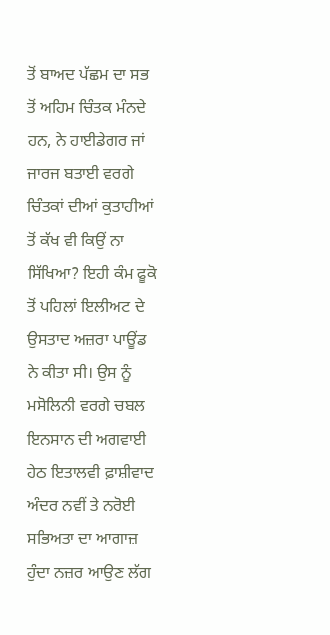ਤੋਂ ਬਾਅਦ ਪੱਛਮ ਦਾ ਸਭ ਤੋਂ ਅਹਿਮ ਚਿੰਤਕ ਮੰਨਦੇ ਹਨ, ਨੇ ਹਾਈਡੇਗਰ ਜਾਂ ਜਾਰਜ ਬਤਾਈ ਵਰਗੇ ਚਿੰਤਕਾਂ ਦੀਆਂ ਕੁਤਾਹੀਆਂ ਤੋਂ ਕੱਖ ਵੀ ਕਿਉਂ ਨਾ ਸਿੱਖਿਆ? ਇਹੀ ਕੰਮ ਫੂਕੋ ਤੋਂ ਪਹਿਲਾਂ ਇਲੀਅਟ ਦੇ ਉਸਤਾਦ ਅਜ਼ਰਾ ਪਾਊਂਡ ਨੇ ਕੀਤਾ ਸੀ। ਉਸ ਨੂੰ ਮਸੋਲਿਨੀ ਵਰਗੇ ਚਬਲ ਇਨਸਾਨ ਦੀ ਅਗਵਾਈ ਹੇਠ ਇਤਾਲਵੀ ਫ਼ਾਸ਼ੀਵਾਦ ਅੰਦਰ ਨਵੀਂ ਤੇ ਨਰੋਈ ਸਭਿਅਤਾ ਦਾ ਆਗਾਜ਼ ਹੁੰਦਾ ਨਜ਼ਰ ਆਉਣ ਲੱਗ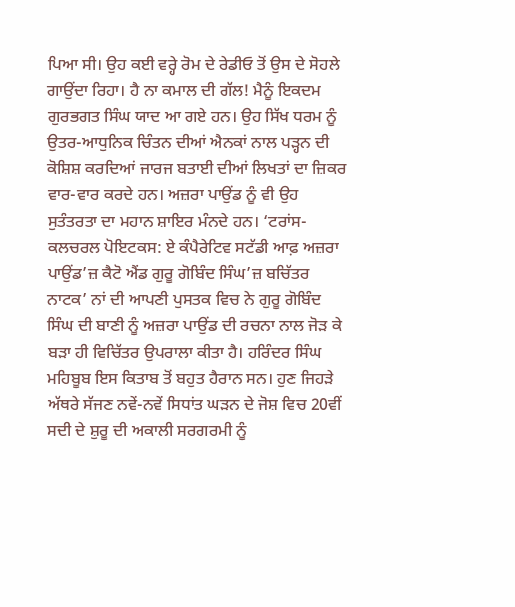ਪਿਆ ਸੀ। ਉਹ ਕਈ ਵਰ੍ਹੇ ਰੋਮ ਦੇ ਰੇਡੀਓ ਤੋਂ ਉਸ ਦੇ ਸੋਹਲੇ ਗਾਉਂਦਾ ਰਿਹਾ। ਹੈ ਨਾ ਕਮਾਲ ਦੀ ਗੱਲ! ਮੈਨੂੰ ਇਕਦਮ ਗੁਰਭਗਤ ਸਿੰਘ ਯਾਦ ਆ ਗਏ ਹਨ। ਉਹ ਸਿੱਖ ਧਰਮ ਨੂੰ ਉਤਰ-ਆਧੁਨਿਕ ਚਿੰਤਨ ਦੀਆਂ ਐਨਕਾਂ ਨਾਲ ਪੜ੍ਹਨ ਦੀ ਕੋਸ਼ਿਸ਼ ਕਰਦਿਆਂ ਜਾਰਜ ਬਤਾਈ ਦੀਆਂ ਲਿਖਤਾਂ ਦਾ ਜ਼ਿਕਰ ਵਾਰ-ਵਾਰ ਕਰਦੇ ਹਨ। ਅਜ਼ਰਾ ਪਾਉਂਡ ਨੂੰ ਵੀ ਉਹ ਸੁਤੰਤਰਤਾ ਦਾ ਮਹਾਨ ਸ਼ਾਇਰ ਮੰਨਦੇ ਹਨ। ‘ਟਰਾਂਸ-ਕਲਚਰਲ ਪੋਇਟਕਸ: ਏ ਕੰਪੈਰੇਟਿਵ ਸਟੱਡੀ ਆਫ਼ ਅਜ਼ਰਾ ਪਾਉਂਡ’ਜ਼ ਕੈਟੋ ਐਂਡ ਗੁਰੂ ਗੋਬਿੰਦ ਸਿੰਘ’ਜ਼ ਬਚਿੱਤਰ ਨਾਟਕ’ ਨਾਂ ਦੀ ਆਪਣੀ ਪੁਸਤਕ ਵਿਚ ਨੇ ਗੁਰੂ ਗੋਬਿੰਦ ਸਿੰਘ ਦੀ ਬਾਣੀ ਨੂੰ ਅਜ਼ਰਾ ਪਾਉਂਡ ਦੀ ਰਚਨਾ ਨਾਲ ਜੋੜ ਕੇ ਬੜਾ ਹੀ ਵਿਚਿੱਤਰ ਉਪਰਾਲਾ ਕੀਤਾ ਹੈ। ਹਰਿੰਦਰ ਸਿੰਘ ਮਹਿਬੂਬ ਇਸ ਕਿਤਾਬ ਤੋਂ ਬਹੁਤ ਹੈਰਾਨ ਸਨ। ਹੁਣ ਜਿਹੜੇ ਅੱਥਰੇ ਸੱਜਣ ਨਵੇਂ-ਨਵੇਂ ਸਿਧਾਂਤ ਘੜਨ ਦੇ ਜੋਸ਼ ਵਿਚ 20ਵੀਂ ਸਦੀ ਦੇ ਸ਼ੁਰੂ ਦੀ ਅਕਾਲੀ ਸਰਗਰਮੀ ਨੂੰ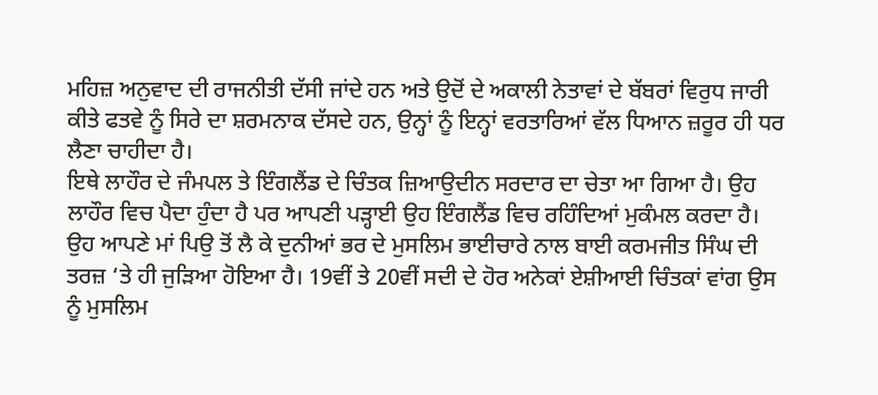ਮਹਿਜ਼ ਅਨੁਵਾਦ ਦੀ ਰਾਜਨੀਤੀ ਦੱਸੀ ਜਾਂਦੇ ਹਨ ਅਤੇ ਉਦੋਂ ਦੇ ਅਕਾਲੀ ਨੇਤਾਵਾਂ ਦੇ ਬੱਬਰਾਂ ਵਿਰੁਧ ਜਾਰੀ ਕੀਤੇ ਫਤਵੇ ਨੂੰ ਸਿਰੇ ਦਾ ਸ਼ਰਮਨਾਕ ਦੱਸਦੇ ਹਨ, ਉਨ੍ਹਾਂ ਨੂੰ ਇਨ੍ਹਾਂ ਵਰਤਾਰਿਆਂ ਵੱਲ ਧਿਆਨ ਜ਼ਰੂਰ ਹੀ ਧਰ ਲੈਣਾ ਚਾਹੀਦਾ ਹੈ।
ਇਥੇ ਲਾਹੌਰ ਦੇ ਜੰਮਪਲ ਤੇ ਇੰਗਲੈਂਡ ਦੇ ਚਿੰਤਕ ਜ਼ਿਆਉਦੀਨ ਸਰਦਾਰ ਦਾ ਚੇਤਾ ਆ ਗਿਆ ਹੈ। ਉਹ ਲਾਹੌਰ ਵਿਚ ਪੈਦਾ ਹੁੰਦਾ ਹੈ ਪਰ ਆਪਣੀ ਪੜ੍ਹਾਈ ਉਹ ਇੰਗਲੈਂਡ ਵਿਚ ਰਹਿੰਦਿਆਂ ਮੁਕੰਮਲ ਕਰਦਾ ਹੈ। ਉਹ ਆਪਣੇ ਮਾਂ ਪਿਉ ਤੋਂ ਲੈ ਕੇ ਦੁਨੀਆਂ ਭਰ ਦੇ ਮੁਸਲਿਮ ਭਾਈਚਾਰੇ ਨਾਲ ਬਾਈ ਕਰਮਜੀਤ ਸਿੰਘ ਦੀ ਤਰਜ਼ ‘ਤੇ ਹੀ ਜੁੜਿਆ ਹੋਇਆ ਹੈ। 19ਵੀਂ ਤੇ 20ਵੀਂ ਸਦੀ ਦੇ ਹੋਰ ਅਨੇਕਾਂ ਏਸ਼ੀਆਈ ਚਿੰਤਕਾਂ ਵਾਂਗ ਉਸ ਨੂੰ ਮੁਸਲਿਮ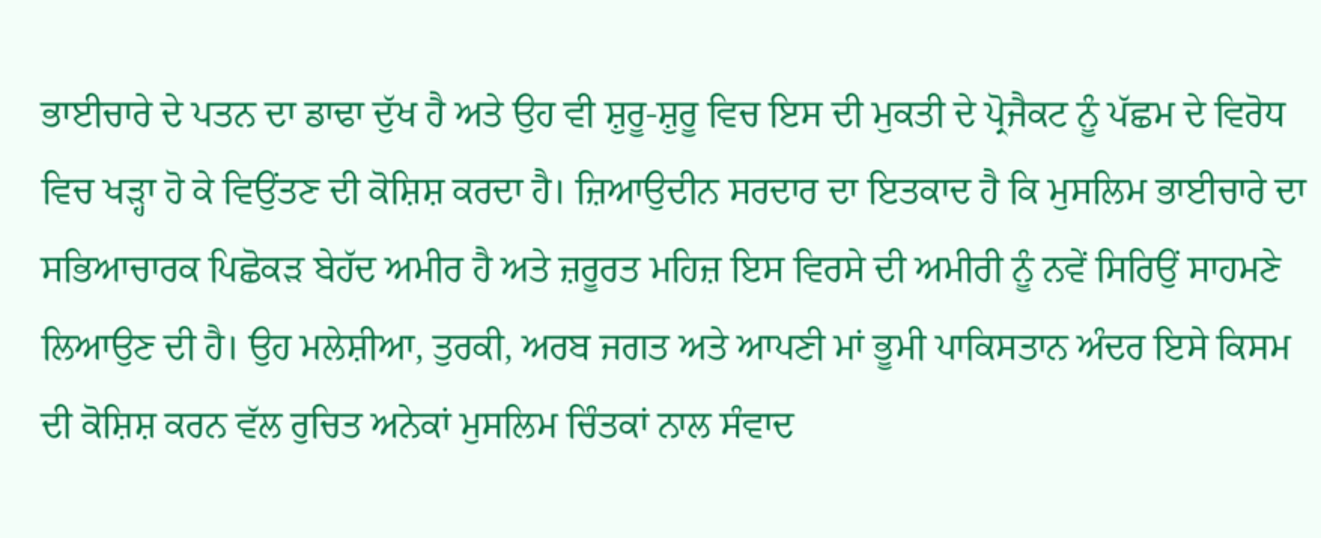ਭਾਈਚਾਰੇ ਦੇ ਪਤਨ ਦਾ ਡਾਢਾ ਦੁੱਖ ਹੈ ਅਤੇ ਉਹ ਵੀ ਸ਼ੁਰੂ-ਸ਼ੁਰੂ ਵਿਚ ਇਸ ਦੀ ਮੁਕਤੀ ਦੇ ਪ੍ਰੋਜੈਕਟ ਨੂੰ ਪੱਛਮ ਦੇ ਵਿਰੋਧ ਵਿਚ ਖੜ੍ਹਾ ਹੋ ਕੇ ਵਿਉਂਤਣ ਦੀ ਕੋਸ਼ਿਸ਼ ਕਰਦਾ ਹੈ। ਜ਼ਿਆਉਦੀਨ ਸਰਦਾਰ ਦਾ ਇਤਕਾਦ ਹੈ ਕਿ ਮੁਸਲਿਮ ਭਾਈਚਾਰੇ ਦਾ ਸਭਿਆਚਾਰਕ ਪਿਛੋਕੜ ਬੇਹੱਦ ਅਮੀਰ ਹੈ ਅਤੇ ਜ਼ਰੂਰਤ ਮਹਿਜ਼ ਇਸ ਵਿਰਸੇ ਦੀ ਅਮੀਰੀ ਨੂੰ ਨਵੇਂ ਸਿਰਿਉਂ ਸਾਹਮਣੇ ਲਿਆਉਣ ਦੀ ਹੈ। ਉਹ ਮਲੇਸ਼ੀਆ, ਤੁਰਕੀ, ਅਰਬ ਜਗਤ ਅਤੇ ਆਪਣੀ ਮਾਂ ਭੂਮੀ ਪਾਕਿਸਤਾਨ ਅੰਦਰ ਇਸੇ ਕਿਸਮ ਦੀ ਕੋਸ਼ਿਸ਼ ਕਰਨ ਵੱਲ ਰੁਚਿਤ ਅਨੇਕਾਂ ਮੁਸਲਿਮ ਚਿੰਤਕਾਂ ਨਾਲ ਸੰਵਾਦ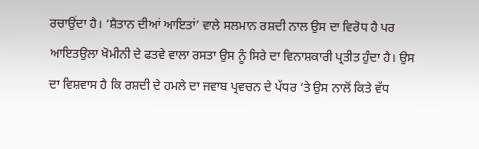ਰਚਾਉਂਦਾ ਹੈ। ‘ਸ਼ੈਤਾਨ ਦੀਆਂ ਆਇਤਾਂ’ ਵਾਲੇ ਸਲਮਾਨ ਰਸ਼ਦੀ ਨਾਲ ਉਸ ਦਾ ਵਿਰੋਧ ਹੈ ਪਰ ਆਇਤਉਲਾ ਖੋਮੀਨੀ ਦੇ ਫਤਵੇ ਵਾਲਾ ਰਸਤਾ ਉਸ ਨੂੰ ਸਿਰੇ ਦਾ ਵਿਨਾਸ਼ਕਾਰੀ ਪ੍ਰਤੀਤ ਹੁੰਦਾ ਹੈ। ਉਸ ਦਾ ਵਿਸ਼ਵਾਸ ਹੈ ਕਿ ਰਸ਼ਦੀ ਦੇ ਹਮਲੇ ਦਾ ਜਵਾਬ ਪ੍ਰਵਚਨ ਦੇ ਪੱਧਰ ‘ਤੇ ਉਸ ਨਾਲੋਂ ਕਿਤੇ ਵੱਧ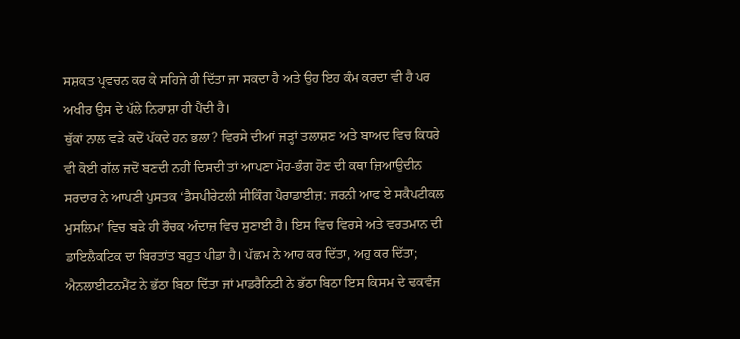ਸਸ਼ਕਤ ਪ੍ਰਵਚਨ ਕਰ ਕੇ ਸਹਿਜੇ ਹੀ ਦਿੱਤਾ ਜਾ ਸਕਦਾ ਹੈ ਅਤੇ ਉਹ ਇਹ ਕੰਮ ਕਰਦਾ ਵੀ ਹੈ ਪਰ ਅਖੀਰ ਉਸ ਦੇ ਪੱਲੇ ਨਿਰਾਸ਼ਾ ਹੀ ਪੈਂਦੀ ਹੈ।
ਥੁੱਕਾਂ ਨਾਲ ਵੜੇ ਕਦੋਂ ਪੱਕਦੇ ਹਨ ਭਲਾ? ਵਿਰਸੇ ਦੀਆਂ ਜੜ੍ਹਾਂ ਤਲਾਸ਼ਣ ਅਤੇ ਬਾਅਦ ਵਿਚ ਕਿਧਰੇ ਵੀ ਕੋਈ ਗੱਲ ਜਦੋਂ ਬਣਦੀ ਨਹੀਂ ਦਿਸਦੀ ਤਾਂ ਆਪਣਾ ਮੋਹ-ਭੰਗ ਹੋਣ ਦੀ ਕਥਾ ਜ਼ਿਆਉਦੀਨ ਸਰਦਾਰ ਨੇ ਆਪਣੀ ਪੁਸਤਕ ‘ਡੈਸਪੀਰੇਟਲੀ ਸੀਕਿੰਗ ਪੈਰਾਡਾਈਜ਼: ਜਰਨੀ ਆਫ ਏ ਸਕੈਪਟੀਕਲ ਮੁਸਲਿਮ’ ਵਿਚ ਬੜੇ ਹੀ ਰੌਚਕ ਅੰਦਾਜ਼ ਵਿਚ ਸੁਣਾਈ ਹੈ। ਇਸ ਵਿਚ ਵਿਰਸੇ ਅਤੇ ਵਰਤਮਾਨ ਦੀ ਡਾਇਲੈਕਟਿਕ ਦਾ ਬਿਰਤਾਂਤ ਬਹੁਤ ਪੀਡਾ ਹੈ। ਪੱਛਮ ਨੇ ਆਹ ਕਰ ਦਿੱਤਾ, ਅਹੁ ਕਰ ਦਿੱਤਾ; ਐਨਲਾਈਟਨਮੈਂਟ ਨੇ ਭੱਠਾ ਬਿਠਾ ਦਿੱਤਾ ਜਾਂ ਮਾਡਰੈਨਿਟੀ ਨੇ ਭੱਠਾ ਬਿਠਾ ਇਸ ਕਿਸਮ ਦੇ ਢਕਵੰਜ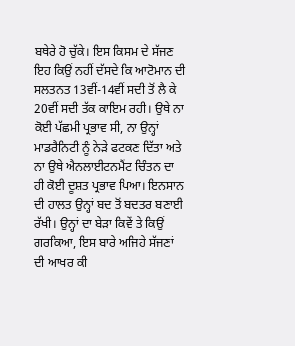ਬਥੇਰੇ ਹੋ ਚੁੱਕੇ। ਇਸ ਕਿਸਮ ਦੇ ਸੱਜਣ ਇਹ ਕਿਉਂ ਨਹੀਂ ਦੱਸਦੇ ਕਿ ਆਟੋਮਾਨ ਦੀ ਸਲਤਨਤ 13ਵੀਂ-14ਵੀਂ ਸਦੀ ਤੋਂ ਲੈ ਕੇ 20ਵੀਂ ਸਦੀ ਤੱਕ ਕਾਇਮ ਰਹੀ। ਉਥੇ ਨਾ ਕੋਈ ਪੱਛਮੀ ਪ੍ਰਭਾਵ ਸੀ, ਨਾ ਉਨ੍ਹਾਂ ਮਾਡਰੈਨਿਟੀ ਨੂੰ ਨੇੜੇ ਫਟਕਣ ਦਿੱਤਾ ਅਤੇ ਨਾ ਉਥੇ ਐਨਲਾਈਟਨਮੈਂਟ ਚਿੰਤਨ ਦਾ ਹੀ ਕੋਈ ਦੂਸ਼ਤ ਪ੍ਰਭਾਵ ਪਿਆ। ਇਨਸਾਨ ਦੀ ਹਾਲਤ ਉਨ੍ਹਾਂ ਬਦ ਤੋਂ ਬਦਤਰ ਬਣਾਈ ਰੱਖੀ। ਉਨ੍ਹਾਂ ਦਾ ਬੇੜਾ ਕਿਵੇਂ ਤੇ ਕਿਉਂ ਗਰਕਿਆ, ਇਸ ਬਾਰੇ ਅਜਿਹੇ ਸੱਜਣਾਂ ਦੀ ਆਖਰ ਕੀ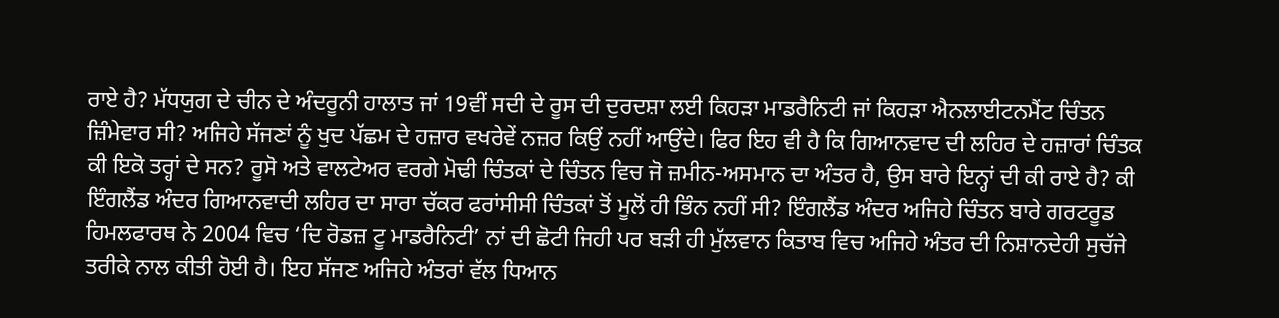ਰਾਏ ਹੈ? ਮੱਧਯੁਗ ਦੇ ਚੀਨ ਦੇ ਅੰਦਰੂਨੀ ਹਾਲਾਤ ਜਾਂ 19ਵੀਂ ਸਦੀ ਦੇ ਰੂਸ ਦੀ ਦੁਰਦਸ਼ਾ ਲਈ ਕਿਹੜਾ ਮਾਡਰੈਨਿਟੀ ਜਾਂ ਕਿਹੜਾ ਐਨਲਾਈਟਨਮੈਂਟ ਚਿੰਤਨ ਜ਼ਿੰਮੇਵਾਰ ਸੀ? ਅਜਿਹੇ ਸੱਜਣਾਂ ਨੂੰ ਖੁਦ ਪੱਛਮ ਦੇ ਹਜ਼ਾਰ ਵਖਰੇਵੇਂ ਨਜ਼ਰ ਕਿਉਂ ਨਹੀਂ ਆਉਂਦੇ। ਫਿਰ ਇਹ ਵੀ ਹੈ ਕਿ ਗਿਆਨਵਾਦ ਦੀ ਲਹਿਰ ਦੇ ਹਜ਼ਾਰਾਂ ਚਿੰਤਕ ਕੀ ਇਕੋ ਤਰ੍ਹਾਂ ਦੇ ਸਨ? ਰੂਸੋ ਅਤੇ ਵਾਲਟੇਅਰ ਵਰਗੇ ਮੋਢੀ ਚਿੰਤਕਾਂ ਦੇ ਚਿੰਤਨ ਵਿਚ ਜੋ ਜ਼ਮੀਨ-ਅਸਮਾਨ ਦਾ ਅੰਤਰ ਹੈ, ਉਸ ਬਾਰੇ ਇਨ੍ਹਾਂ ਦੀ ਕੀ ਰਾਏ ਹੈ? ਕੀ ਇੰਗਲੈਂਡ ਅੰਦਰ ਗਿਆਨਵਾਦੀ ਲਹਿਰ ਦਾ ਸਾਰਾ ਚੱਕਰ ਫਰਾਂਸੀਸੀ ਚਿੰਤਕਾਂ ਤੋਂ ਮੂਲੋਂ ਹੀ ਭਿੰਨ ਨਹੀਂ ਸੀ? ਇੰਗਲੈਂਡ ਅੰਦਰ ਅਜਿਹੇ ਚਿੰਤਨ ਬਾਰੇ ਗਰਟਰੂਡ ਹਿਮਲਫਾਰਥ ਨੇ 2004 ਵਿਚ ‘ਦਿ ਰੋਡਜ਼ ਟੂ ਮਾਡਰੈਨਿਟੀ’ ਨਾਂ ਦੀ ਛੋਟੀ ਜਿਹੀ ਪਰ ਬੜੀ ਹੀ ਮੁੱਲਵਾਨ ਕਿਤਾਬ ਵਿਚ ਅਜਿਹੇ ਅੰਤਰ ਦੀ ਨਿਸ਼ਾਨਦੇਹੀ ਸੁਚੱਜੇ ਤਰੀਕੇ ਨਾਲ ਕੀਤੀ ਹੋਈ ਹੈ। ਇਹ ਸੱਜਣ ਅਜਿਹੇ ਅੰਤਰਾਂ ਵੱਲ ਧਿਆਨ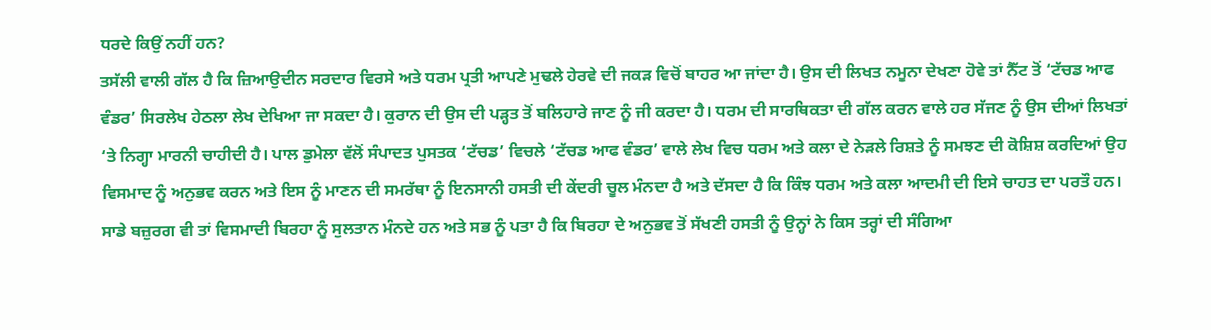ਧਰਦੇ ਕਿਉਂ ਨਹੀਂ ਹਨ?
ਤਸੱਲੀ ਵਾਲੀ ਗੱਲ ਹੈ ਕਿ ਜ਼ਿਆਉਦੀਨ ਸਰਦਾਰ ਵਿਰਸੇ ਅਤੇ ਧਰਮ ਪ੍ਰਤੀ ਆਪਣੇ ਮੁਢਲੇ ਹੇਰਵੇ ਦੀ ਜਕੜ ਵਿਚੋਂ ਬਾਹਰ ਆ ਜਾਂਦਾ ਹੈ। ਉਸ ਦੀ ਲਿਖਤ ਨਮੂਨਾ ਦੇਖਣਾ ਹੋਵੇ ਤਾਂ ਨੈੱਟ ਤੋਂ ‘ਟੱਚਡ ਆਫ ਵੰਡਰ’ ਸਿਰਲੇਖ ਹੇਠਲਾ ਲੇਖ ਦੇਖਿਆ ਜਾ ਸਕਦਾ ਹੈ। ਕੁਰਾਨ ਦੀ ਉਸ ਦੀ ਪੜ੍ਹਤ ਤੋਂ ਬਲਿਹਾਰੇ ਜਾਣ ਨੂੰ ਜੀ ਕਰਦਾ ਹੈ। ਧਰਮ ਦੀ ਸਾਰਥਿਕਤਾ ਦੀ ਗੱਲ ਕਰਨ ਵਾਲੇ ਹਰ ਸੱਜਣ ਨੂੰ ਉਸ ਦੀਆਂ ਲਿਖਤਾਂ ‘ਤੇ ਨਿਗ੍ਹਾ ਮਾਰਨੀ ਚਾਹੀਦੀ ਹੈ। ਪਾਲ ਡੁਮੇਲਾ ਵੱਲੋਂ ਸੰਪਾਦਤ ਪੁਸਤਕ ‘ਟੱਚਡ’ ਵਿਚਲੇ ‘ਟੱਚਡ ਆਫ ਵੰਡਰ’ ਵਾਲੇ ਲੇਖ ਵਿਚ ਧਰਮ ਅਤੇ ਕਲਾ ਦੇ ਨੇੜਲੇ ਰਿਸ਼ਤੇ ਨੂੰ ਸਮਝਣ ਦੀ ਕੋਸ਼ਿਸ਼ ਕਰਦਿਆਂ ਉਹ ਵਿਸਮਾਦ ਨੂੰ ਅਨੁਭਵ ਕਰਨ ਅਤੇ ਇਸ ਨੂੰ ਮਾਣਨ ਦੀ ਸਮਰੱਥਾ ਨੂੰ ਇਨਸਾਨੀ ਹਸਤੀ ਦੀ ਕੇਂਦਰੀ ਚੂਲ ਮੰਨਦਾ ਹੈ ਅਤੇ ਦੱਸਦਾ ਹੈ ਕਿ ਕਿੰਝ ਧਰਮ ਅਤੇ ਕਲਾ ਆਦਮੀ ਦੀ ਇਸੇ ਚਾਹਤ ਦਾ ਪਰਤੌ ਹਨ। ਸਾਡੇ ਬਜ਼ੁਰਗ ਵੀ ਤਾਂ ਵਿਸਮਾਦੀ ਬਿਰਹਾ ਨੂੰ ਸੁਲਤਾਨ ਮੰਨਦੇ ਹਨ ਅਤੇ ਸਭ ਨੂੰ ਪਤਾ ਹੈ ਕਿ ਬਿਰਹਾ ਦੇ ਅਨੁਭਵ ਤੋਂ ਸੱਖਣੀ ਹਸਤੀ ਨੂੰ ਉਨ੍ਹਾਂ ਨੇ ਕਿਸ ਤਰ੍ਹਾਂ ਦੀ ਸੰਗਿਆ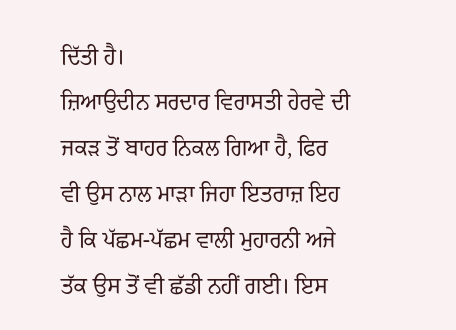ਦਿੱਤੀ ਹੈ।
ਜ਼ਿਆਉਦੀਨ ਸਰਦਾਰ ਵਿਰਾਸਤੀ ਹੇਰਵੇ ਦੀ ਜਕੜ ਤੋਂ ਬਾਹਰ ਨਿਕਲ ਗਿਆ ਹੈ, ਫਿਰ ਵੀ ਉਸ ਨਾਲ ਮਾੜਾ ਜਿਹਾ ਇਤਰਾਜ਼ ਇਹ ਹੈ ਕਿ ਪੱਛਮ-ਪੱਛਮ ਵਾਲੀ ਮੁਹਾਰਨੀ ਅਜੇ ਤੱਕ ਉਸ ਤੋਂ ਵੀ ਛੱਡੀ ਨਹੀਂ ਗਈ। ਇਸ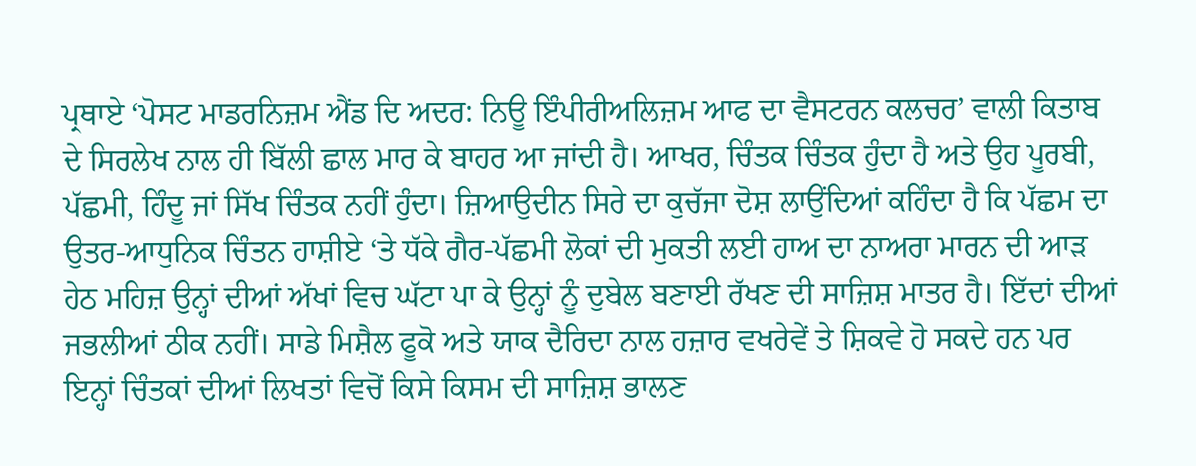ਪ੍ਰਥਾਏ ‘ਪੋਸਟ ਮਾਡਰਨਿਜ਼ਮ ਐਂਡ ਦਿ ਅਦਰ: ਨਿਊ ਇੰਪੀਰੀਅਲਿਜ਼ਮ ਆਫ ਦਾ ਵੈਸਟਰਨ ਕਲਚਰ’ ਵਾਲੀ ਕਿਤਾਬ ਦੇ ਸਿਰਲੇਖ ਨਾਲ ਹੀ ਬਿੱਲੀ ਛਾਲ ਮਾਰ ਕੇ ਬਾਹਰ ਆ ਜਾਂਦੀ ਹੈ। ਆਖਰ, ਚਿੰਤਕ ਚਿੰਤਕ ਹੁੰਦਾ ਹੈ ਅਤੇ ਉਹ ਪੂਰਬੀ, ਪੱਛਮੀ, ਹਿੰਦੂ ਜਾਂ ਸਿੱਖ ਚਿੰਤਕ ਨਹੀਂ ਹੁੰਦਾ। ਜ਼ਿਆਉਦੀਨ ਸਿਰੇ ਦਾ ਕੁਚੱਜਾ ਦੋਸ਼ ਲਾਉਂਦਿਆਂ ਕਹਿੰਦਾ ਹੈ ਕਿ ਪੱਛਮ ਦਾ ਉਤਰ-ਆਧੁਨਿਕ ਚਿੰਤਨ ਹਾਸ਼ੀਏ ‘ਤੇ ਧੱਕੇ ਗੈਰ-ਪੱਛਮੀ ਲੋਕਾਂ ਦੀ ਮੁਕਤੀ ਲਈ ਹਾਅ ਦਾ ਨਾਅਰਾ ਮਾਰਨ ਦੀ ਆੜ ਹੇਠ ਮਹਿਜ਼ ਉਨ੍ਹਾਂ ਦੀਆਂ ਅੱਖਾਂ ਵਿਚ ਘੱਟਾ ਪਾ ਕੇ ਉਨ੍ਹਾਂ ਨੂੰ ਦੁਬੇਲ ਬਣਾਈ ਰੱਖਣ ਦੀ ਸਾਜ਼ਿਸ਼ ਮਾਤਰ ਹੈ। ਇੱਦਾਂ ਦੀਆਂ ਜਭਲੀਆਂ ਠੀਕ ਨਹੀਂ। ਸਾਡੇ ਮਿਸ਼ੈਲ ਫੂਕੋ ਅਤੇ ਯਾਕ ਦੈਰਿਦਾ ਨਾਲ ਹਜ਼ਾਰ ਵਖਰੇਵੇਂ ਤੇ ਸ਼ਿਕਵੇ ਹੋ ਸਕਦੇ ਹਨ ਪਰ ਇਨ੍ਹਾਂ ਚਿੰਤਕਾਂ ਦੀਆਂ ਲਿਖਤਾਂ ਵਿਚੋਂ ਕਿਸੇ ਕਿਸਮ ਦੀ ਸਾਜ਼ਿਸ਼ ਭਾਲਣ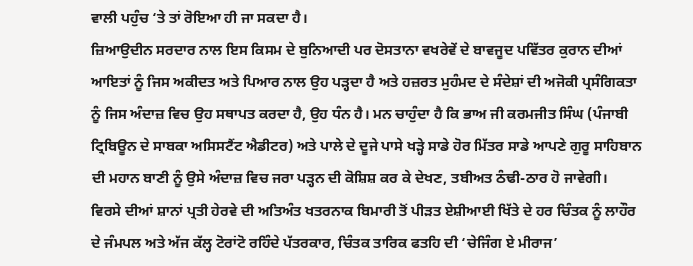ਵਾਲੀ ਪਹੁੰਚ ‘ਤੇ ਤਾਂ ਰੋਇਆ ਹੀ ਜਾ ਸਕਦਾ ਹੈ।
ਜ਼ਿਆਉਦੀਨ ਸਰਦਾਰ ਨਾਲ ਇਸ ਕਿਸਮ ਦੇ ਬੁਨਿਆਦੀ ਪਰ ਦੋਸਤਾਨਾ ਵਖਰੇਵੇਂ ਦੇ ਬਾਵਜੂਦ ਪਵਿੱਤਰ ਕੁਰਾਨ ਦੀਆਂ ਆਇਤਾਂ ਨੂੰ ਜਿਸ ਅਕੀਦਤ ਅਤੇ ਪਿਆਰ ਨਾਲ ਉਹ ਪੜ੍ਹਦਾ ਹੈ ਅਤੇ ਹਜ਼ਰਤ ਮੁਹੰਮਦ ਦੇ ਸੰਦੇਸ਼ਾਂ ਦੀ ਅਜੋਕੀ ਪ੍ਰਸੰਗਿਕਤਾ ਨੂੰ ਜਿਸ ਅੰਦਾਜ਼ ਵਿਚ ਉਹ ਸਥਾਪਤ ਕਰਦਾ ਹੈ, ਉਹ ਧੰਨ ਹੈ। ਮਨ ਚਾਹੁੰਦਾ ਹੈ ਕਿ ਭਾਅ ਜੀ ਕਰਮਜੀਤ ਸਿੰਘ (ਪੰਜਾਬੀ ਟ੍ਰਿਬਿਊਨ ਦੇ ਸਾਬਕਾ ਅਸਿਸਟੈਂਟ ਐਡੀਟਰ) ਅਤੇ ਪਾਲੇ ਦੇ ਦੂਜੇ ਪਾਸੇ ਖੜ੍ਹੇ ਸਾਡੇ ਹੋਰ ਮਿੱਤਰ ਸਾਡੇ ਆਪਣੇ ਗੁਰੂ ਸਾਹਿਬਾਨ ਦੀ ਮਹਾਨ ਬਾਣੀ ਨੂੰ ਉਸੇ ਅੰਦਾਜ਼ ਵਿਚ ਜਰਾ ਪੜ੍ਹਨ ਦੀ ਕੋਸ਼ਿਸ਼ ਕਰ ਕੇ ਦੇਖਣ, ਤਬੀਅਤ ਠੰਢੀ-ਠਾਰ ਹੋ ਜਾਵੇਗੀ।
ਵਿਰਸੇ ਦੀਆਂ ਸ਼ਾਨਾਂ ਪ੍ਰਤੀ ਹੇਰਵੇ ਦੀ ਅਤਿਅੰਤ ਖਤਰਨਾਕ ਬਿਮਾਰੀ ਤੋਂ ਪੀੜਤ ਏਸ਼ੀਆਈ ਖਿੱਤੇ ਦੇ ਹਰ ਚਿੰਤਕ ਨੂੰ ਲਾਹੌਰ ਦੇ ਜੰਮਪਲ ਅਤੇ ਅੱਜ ਕੱਲ੍ਹ ਟੋਰਾਂਟੋ ਰਹਿੰਦੇ ਪੱਤਰਕਾਰ, ਚਿੰਤਕ ਤਾਰਿਕ ਫਤਹਿ ਦੀ ‘ਚੇਜਿੰਗ ਏ ਮੀਰਾਜ’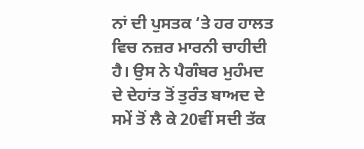ਨਾਂ ਦੀ ਪੁਸਤਕ ‘ਤੇ ਹਰ ਹਾਲਤ ਵਿਚ ਨਜ਼ਰ ਮਾਰਨੀ ਚਾਹੀਦੀ ਹੈ। ਉਸ ਨੇ ਪੈਗੰਬਰ ਮੁਹੰਮਦ ਦੇ ਦੇਹਾਂਤ ਤੋਂ ਤੁਰੰਤ ਬਾਅਦ ਦੇ ਸਮੇਂ ਤੋਂ ਲੈ ਕੇ 20ਵੀਂ ਸਦੀ ਤੱਕ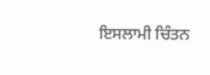ਇਸਲਾਮੀ ਚਿੰਤਨ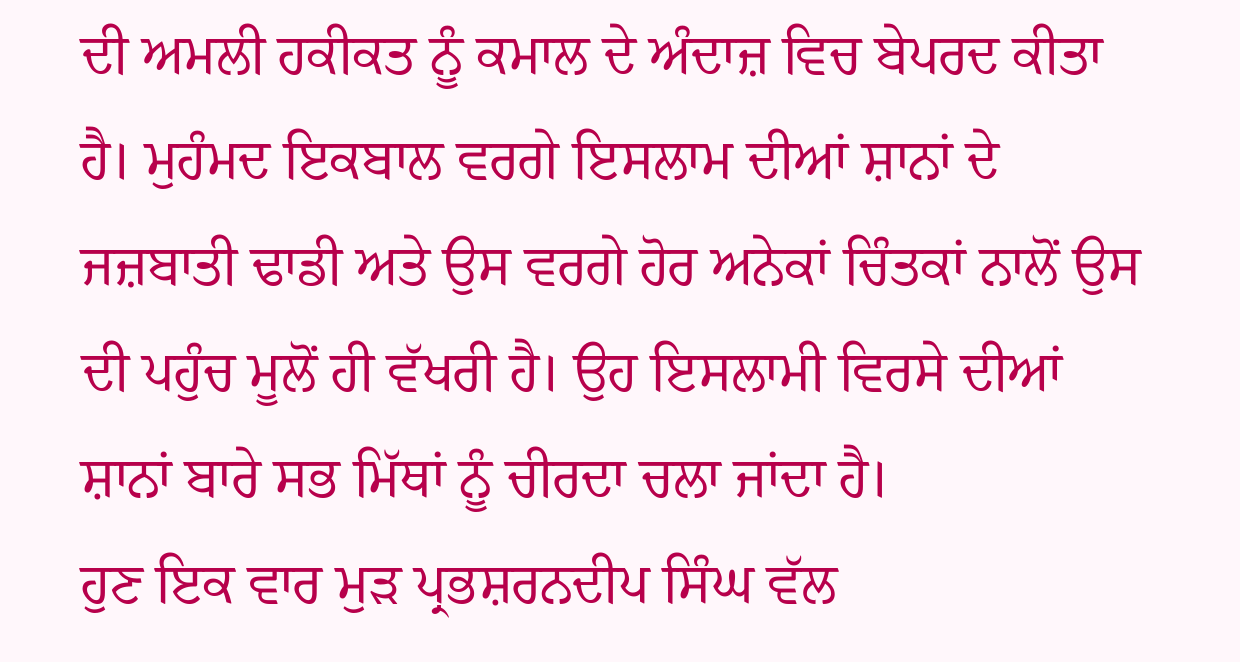ਦੀ ਅਮਲੀ ਹਕੀਕਤ ਨੂੰ ਕਮਾਲ ਦੇ ਅੰਦਾਜ਼ ਵਿਚ ਬੇਪਰਦ ਕੀਤਾ ਹੈ। ਮੁਹੰਮਦ ਇਕਬਾਲ ਵਰਗੇ ਇਸਲਾਮ ਦੀਆਂ ਸ਼ਾਨਾਂ ਦੇ ਜਜ਼ਬਾਤੀ ਢਾਡੀ ਅਤੇ ਉਸ ਵਰਗੇ ਹੋਰ ਅਨੇਕਾਂ ਚਿੰਤਕਾਂ ਨਾਲੋਂ ਉਸ ਦੀ ਪਹੁੰਚ ਮੂਲੋਂ ਹੀ ਵੱਖਰੀ ਹੈ। ਉਹ ਇਸਲਾਮੀ ਵਿਰਸੇ ਦੀਆਂ ਸ਼ਾਨਾਂ ਬਾਰੇ ਸਭ ਮਿੱਥਾਂ ਨੂੰ ਚੀਰਦਾ ਚਲਾ ਜਾਂਦਾ ਹੈ।
ਹੁਣ ਇਕ ਵਾਰ ਮੁੜ ਪ੍ਰਭਸ਼ਰਨਦੀਪ ਸਿੰਘ ਵੱਲ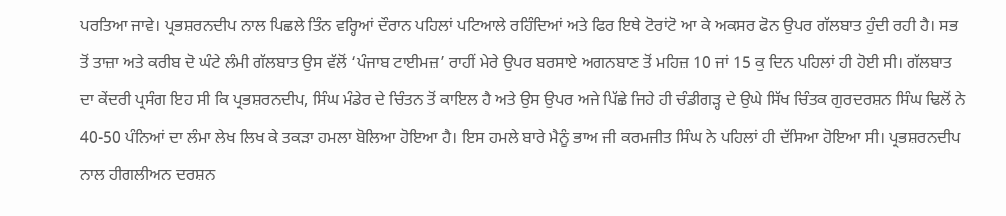ਪਰਤਿਆ ਜਾਵੇ। ਪ੍ਰਭਸ਼ਰਨਦੀਪ ਨਾਲ ਪਿਛਲੇ ਤਿੰਨ ਵਰ੍ਹਿਆਂ ਦੌਰਾਨ ਪਹਿਲਾਂ ਪਟਿਆਲੇ ਰਹਿੰਦਿਆਂ ਅਤੇ ਫਿਰ ਇਥੇ ਟੋਰਾਂਟੋ ਆ ਕੇ ਅਕਸਰ ਫੋਨ ਉਪਰ ਗੱਲਬਾਤ ਹੁੰਦੀ ਰਹੀ ਹੈ। ਸਭ ਤੋਂ ਤਾਜ਼ਾ ਅਤੇ ਕਰੀਬ ਦੋ ਘੰਟੇ ਲੰਮੀ ਗੱਲਬਾਤ ਉਸ ਵੱਲੋਂ ‘ਪੰਜਾਬ ਟਾਈਮਜ਼’ ਰਾਹੀਂ ਮੇਰੇ ਉਪਰ ਬਰਸਾਏ ਅਗਨਬਾਣ ਤੋਂ ਮਹਿਜ਼ 10 ਜਾਂ 15 ਕੁ ਦਿਨ ਪਹਿਲਾਂ ਹੀ ਹੋਈ ਸੀ। ਗੱਲਬਾਤ ਦਾ ਕੇਂਦਰੀ ਪ੍ਰਸੰਗ ਇਹ ਸੀ ਕਿ ਪ੍ਰਭਸ਼ਰਨਦੀਪ, ਸਿੰਘ ਮੰਡੇਰ ਦੇ ਚਿੰਤਨ ਤੋਂ ਕਾਇਲ ਹੈ ਅਤੇ ਉਸ ਉਪਰ ਅਜੇ ਪਿੱਛੇ ਜਿਹੇ ਹੀ ਚੰਡੀਗੜ੍ਹ ਦੇ ਉਘੇ ਸਿੱਖ ਚਿੰਤਕ ਗੁਰਦਰਸ਼ਨ ਸਿੰਘ ਢਿਲੋਂ ਨੇ 40-50 ਪੰਨਿਆਂ ਦਾ ਲੰਮਾ ਲੇਖ ਲਿਖ ਕੇ ਤਕੜਾ ਹਮਲਾ ਬੋਲਿਆ ਹੋਇਆ ਹੈ। ਇਸ ਹਮਲੇ ਬਾਰੇ ਮੈਨੂੰ ਭਾਅ ਜੀ ਕਰਮਜੀਤ ਸਿੰਘ ਨੇ ਪਹਿਲਾਂ ਹੀ ਦੱਸਿਆ ਹੋਇਆ ਸੀ। ਪ੍ਰਭਸ਼ਰਨਦੀਪ ਨਾਲ ਹੀਗਲੀਅਨ ਦਰਸ਼ਨ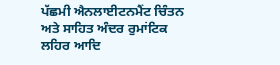ਪੱਛਮੀ ਐਨਲਾਈਟਨਮੈਂਟ ਚਿੰਤਨ ਅਤੇ ਸਾਹਿਤ ਅੰਦਰ ਰੁਮਾਂਟਿਕ ਲਹਿਰ ਆਦਿ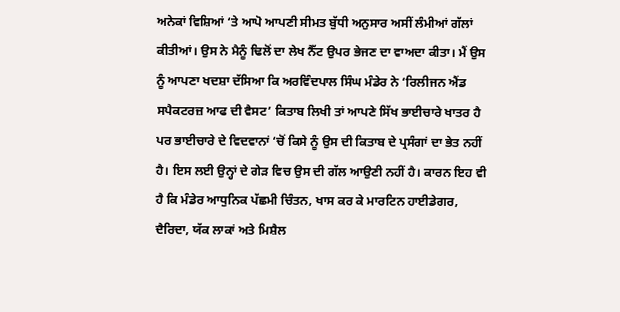ਅਨੇਕਾਂ ਵਿਸ਼ਿਆਂ ‘ਤੇ ਆਪੋ ਆਪਣੀ ਸੀਮਤ ਬੁੱਧੀ ਅਨੁਸਾਰ ਅਸੀਂ ਲੰਮੀਆਂ ਗੱਲਾਂ ਕੀਤੀਆਂ। ਉਸ ਨੇ ਮੈਨੂੰ ਢਿਲੋਂ ਦਾ ਲੇਖ ਨੈੱਟ ਉਪਰ ਭੇਜਣ ਦਾ ਵਾਅਦਾ ਕੀਤਾ। ਮੈਂ ਉਸ ਨੂੰ ਆਪਣਾ ਖਦਸ਼ਾ ਦੱਸਿਆ ਕਿ ਅਰਵਿੰਦਪਾਲ ਸਿੰਘ ਮੰਡੇਰ ਨੇ ‘ਰਿਲੀਜਨ ਐਂਡ ਸਪੈਕਟਰਜ਼ ਆਫ ਦੀ ਵੈਸਟ’ ਕਿਤਾਬ ਲਿਖੀ ਤਾਂ ਆਪਣੇ ਸਿੱਖ ਭਾਈਚਾਰੇ ਖਾਤਰ ਹੈ ਪਰ ਭਾਈਚਾਰੇ ਦੇ ਵਿਦਵਾਨਾਂ ‘ਚੋਂ ਕਿਸੇ ਨੂੰ ਉਸ ਦੀ ਕਿਤਾਬ ਦੇ ਪ੍ਰਸੰਗਾਂ ਦਾ ਭੇਤ ਨਹੀਂ ਹੈ। ਇਸ ਲਈ ਉਨ੍ਹਾਂ ਦੇ ਗੇੜ ਵਿਚ ਉਸ ਦੀ ਗੱਲ ਆਉਣੀ ਨਹੀਂ ਹੈ। ਕਾਰਨ ਇਹ ਵੀ ਹੈ ਕਿ ਮੰਡੇਰ ਆਧੁਨਿਕ ਪੱਛਮੀ ਚਿੰਤਨ, ਖਾਸ ਕਰ ਕੇ ਮਾਰਟਿਨ ਹਾਈਡੇਗਰ, ਦੈਰਿਦਾ, ਯੱਕ ਲਾਕਾਂ ਅਤੇ ਮਿਸ਼ੈਲ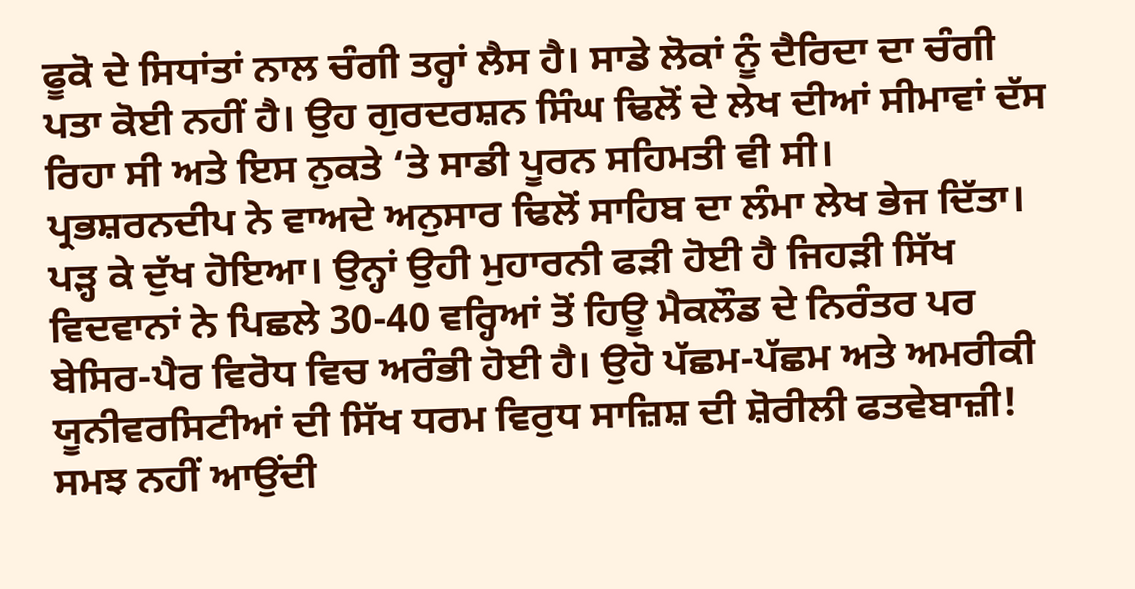ਫੂਕੋ ਦੇ ਸਿਧਾਂਤਾਂ ਨਾਲ ਚੰਗੀ ਤਰ੍ਹਾਂ ਲੈਸ ਹੈ। ਸਾਡੇ ਲੋਕਾਂ ਨੂੰ ਦੈਰਿਦਾ ਦਾ ਚੰਗੀ ਪਤਾ ਕੋਈ ਨਹੀਂ ਹੈ। ਉਹ ਗੁਰਦਰਸ਼ਨ ਸਿੰਘ ਢਿਲੋਂ ਦੇ ਲੇਖ ਦੀਆਂ ਸੀਮਾਵਾਂ ਦੱਸ ਰਿਹਾ ਸੀ ਅਤੇ ਇਸ ਨੁਕਤੇ ‘ਤੇ ਸਾਡੀ ਪੂਰਨ ਸਹਿਮਤੀ ਵੀ ਸੀ।
ਪ੍ਰਭਸ਼ਰਨਦੀਪ ਨੇ ਵਾਅਦੇ ਅਨੁਸਾਰ ਢਿਲੋਂ ਸਾਹਿਬ ਦਾ ਲੰਮਾ ਲੇਖ ਭੇਜ ਦਿੱਤਾ। ਪੜ੍ਹ ਕੇ ਦੁੱਖ ਹੋਇਆ। ਉਨ੍ਹਾਂ ਉਹੀ ਮੁਹਾਰਨੀ ਫੜੀ ਹੋਈ ਹੈ ਜਿਹੜੀ ਸਿੱਖ ਵਿਦਵਾਨਾਂ ਨੇ ਪਿਛਲੇ 30-40 ਵਰ੍ਹਿਆਂ ਤੋਂ ਹਿਊ ਮੈਕਲੌਡ ਦੇ ਨਿਰੰਤਰ ਪਰ ਬੇਸਿਰ-ਪੈਰ ਵਿਰੋਧ ਵਿਚ ਅਰੰਭੀ ਹੋਈ ਹੈ। ਉਹੋ ਪੱਛਮ-ਪੱਛਮ ਅਤੇ ਅਮਰੀਕੀ ਯੂਨੀਵਰਸਿਟੀਆਂ ਦੀ ਸਿੱਖ ਧਰਮ ਵਿਰੁਧ ਸਾਜ਼ਿਸ਼ ਦੀ ਸ਼ੋਰੀਲੀ ਫਤਵੇਬਾਜ਼ੀ! ਸਮਝ ਨਹੀਂ ਆਉਂਦੀ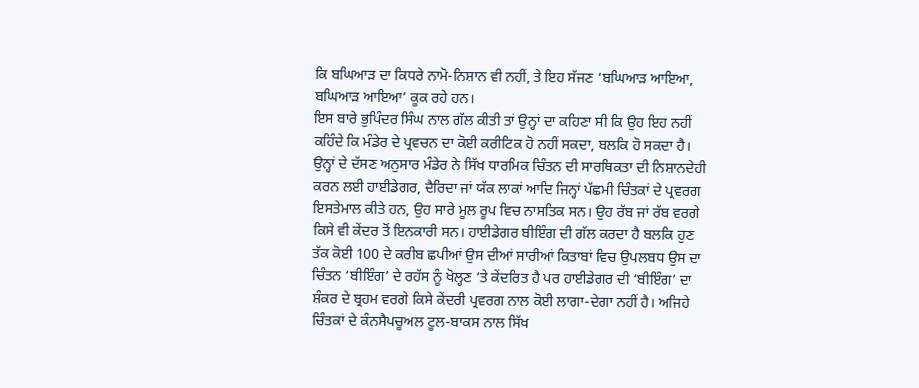ਕਿ ਬਘਿਆੜ ਦਾ ਕਿਧਰੇ ਨਾਮੋ-ਨਿਸ਼ਾਨ ਵੀ ਨਹੀਂ, ਤੇ ਇਹ ਸੱਜਣ ‘ਬਘਿਆੜ ਆਇਆ, ਬਘਿਆੜ ਆਇਆ’ ਕੂਕ ਰਹੇ ਹਨ।
ਇਸ ਬਾਰੇ ਭੁਪਿੰਦਰ ਸਿੰਘ ਨਾਲ ਗੱਲ ਕੀਤੀ ਤਾਂ ਉਨ੍ਹਾਂ ਦਾ ਕਹਿਣਾ ਸੀ ਕਿ ਉਹ ਇਹ ਨਹੀਂ ਕਹਿੰਦੇ ਕਿ ਮੰਡੇਰ ਦੇ ਪ੍ਰਵਚਨ ਦਾ ਕੋਈ ਕਰੀਟਿਕ ਹੋ ਨਹੀਂ ਸਕਦਾ, ਬਲਕਿ ਹੋ ਸਕਦਾ ਹੈ। ਉਨ੍ਹਾਂ ਦੇ ਦੱਸਣ ਅਨੁਸਾਰ ਮੰਡੇਰ ਨੇ ਸਿੱਖ ਧਾਰਮਿਕ ਚਿੰਤਨ ਦੀ ਸਾਰਥਿਕਤਾ ਦੀ ਨਿਸ਼ਾਨਦੇਹੀ ਕਰਨ ਲਈ ਹਾਈਡੇਗਰ, ਦੈਰਿਦਾ ਜਾਂ ਯੱਕ ਲਾਕਾਂ ਆਦਿ ਜਿਨ੍ਹਾਂ ਪੱਛਮੀ ਚਿੰਤਕਾਂ ਦੇ ਪ੍ਰਵਰਗ ਇਸਤੇਮਾਲ ਕੀਤੇ ਹਨ, ਉਹ ਸਾਰੇ ਮੂਲ ਰੂਪ ਵਿਚ ਨਾਸਤਿਕ ਸਨ। ਉਹ ਰੱਬ ਜਾਂ ਰੱਬ ਵਰਗੇ ਕਿਸੇ ਵੀ ਕੇਂਦਰ ਤੋਂ ਇਨਕਾਰੀ ਸਨ। ਹਾਈਡੇਗਰ ਬੀਇੰਗ ਦੀ ਗੱਲ ਕਰਦਾ ਹੈ ਬਲਕਿ ਹੁਣ ਤੱਕ ਕੋਈ 100 ਦੇ ਕਰੀਬ ਛਪੀਆਂ ਉਸ ਦੀਆਂ ਸਾਰੀਆਂ ਕਿਤਾਬਾਂ ਵਿਚ ਉਪਲਬਧ ਉਸ ਦਾ ਚਿੰਤਨ ‘ਬੀਇੰਗ’ ਦੇ ਰਹੱਸ ਨੂੰ ਖੋਲ੍ਹਣ ‘ਤੇ ਕੇਂਦਰਿਤ ਹੈ ਪਰ ਹਾਈਡੇਗਰ ਦੀ ‘ਬੀਇੰਗ’ ਦਾ ਸ਼ੰਕਰ ਦੇ ਬ੍ਰਹਮ ਵਰਗੇ ਕਿਸੇ ਕੇਂਦਰੀ ਪ੍ਰਵਰਗ ਨਾਲ ਕੋਈ ਲਾਗਾ-ਦੇਗਾ ਨਹੀਂ ਹੈ। ਅਜਿਹੇ ਚਿੰਤਕਾਂ ਦੇ ਕੰਨਸੈਪਚੂਅਲ ਟੂਲ-ਬਾਕਸ ਨਾਲ ਸਿੱਖ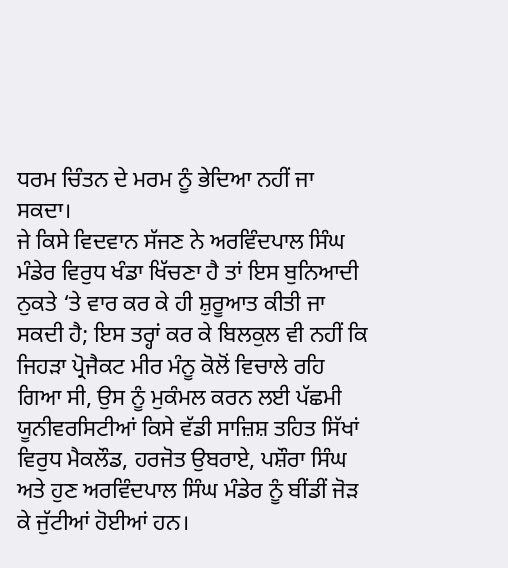ਧਰਮ ਚਿੰਤਨ ਦੇ ਮਰਮ ਨੂੰ ਭੇਦਿਆ ਨਹੀਂ ਜਾ ਸਕਦਾ।
ਜੇ ਕਿਸੇ ਵਿਦਵਾਨ ਸੱਜਣ ਨੇ ਅਰਵਿੰਦਪਾਲ ਸਿੰਘ ਮੰਡੇਰ ਵਿਰੁਧ ਖੰਡਾ ਖਿੱਚਣਾ ਹੈ ਤਾਂ ਇਸ ਬੁਨਿਆਦੀ ਨੁਕਤੇ ‘ਤੇ ਵਾਰ ਕਰ ਕੇ ਹੀ ਸ਼ੁਰੂਆਤ ਕੀਤੀ ਜਾ ਸਕਦੀ ਹੈ; ਇਸ ਤਰ੍ਹਾਂ ਕਰ ਕੇ ਬਿਲਕੁਲ ਵੀ ਨਹੀਂ ਕਿ ਜਿਹੜਾ ਪ੍ਰੋਜੈਕਟ ਮੀਰ ਮੰਨੂ ਕੋਲੋਂ ਵਿਚਾਲੇ ਰਹਿ ਗਿਆ ਸੀ, ਉਸ ਨੂੰ ਮੁਕੰਮਲ ਕਰਨ ਲਈ ਪੱਛਮੀ ਯੂਨੀਵਰਸਿਟੀਆਂ ਕਿਸੇ ਵੱਡੀ ਸਾਜ਼ਿਸ਼ ਤਹਿਤ ਸਿੱਖਾਂ ਵਿਰੁਧ ਮੈਕਲੌਡ, ਹਰਜੋਤ ਉਬਰਾਏ, ਪਸ਼ੌਰਾ ਸਿੰਘ ਅਤੇ ਹੁਣ ਅਰਵਿੰਦਪਾਲ ਸਿੰਘ ਮੰਡੇਰ ਨੂੰ ਬੀਂਡੀਂ ਜੋੜ ਕੇ ਜੁੱਟੀਆਂ ਹੋਈਆਂ ਹਨ।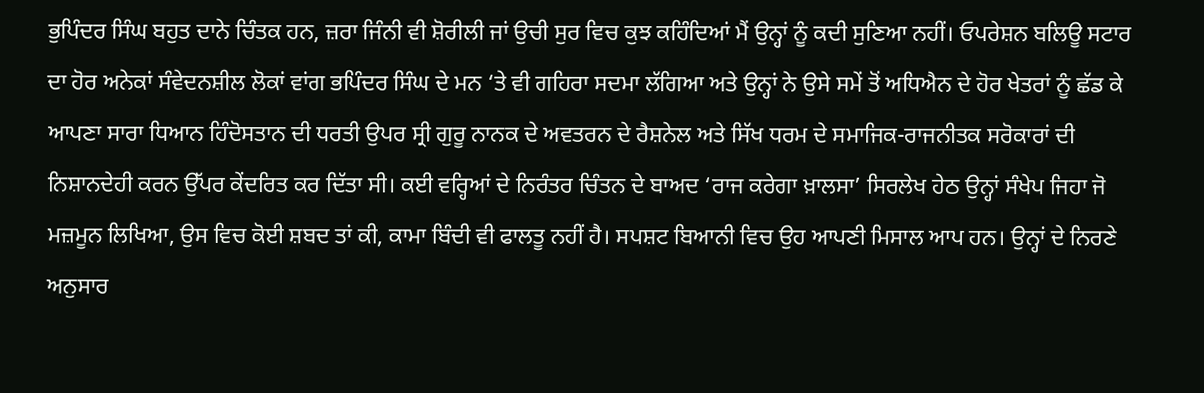ਭੁਪਿੰਦਰ ਸਿੰਘ ਬਹੁਤ ਦਾਨੇ ਚਿੰਤਕ ਹਨ, ਜ਼ਰਾ ਜਿੰਨੀ ਵੀ ਸ਼ੋਰੀਲੀ ਜਾਂ ਉਚੀ ਸੁਰ ਵਿਚ ਕੁਝ ਕਹਿੰਦਿਆਂ ਮੈਂ ਉਨ੍ਹਾਂ ਨੂੰ ਕਦੀ ਸੁਣਿਆ ਨਹੀਂ। ਓਪਰੇਸ਼ਨ ਬਲਿਊ ਸਟਾਰ ਦਾ ਹੋਰ ਅਨੇਕਾਂ ਸੰਵੇਦਨਸ਼ੀਲ ਲੋਕਾਂ ਵਾਂਗ ਭਪਿੰਦਰ ਸਿੰਘ ਦੇ ਮਨ ‘ਤੇ ਵੀ ਗਹਿਰਾ ਸਦਮਾ ਲੱਗਿਆ ਅਤੇ ਉਨ੍ਹਾਂ ਨੇ ਉਸੇ ਸਮੇਂ ਤੋਂ ਅਧਿਐਨ ਦੇ ਹੋਰ ਖੇਤਰਾਂ ਨੂੰ ਛੱਡ ਕੇ ਆਪਣਾ ਸਾਰਾ ਧਿਆਨ ਹਿੰਦੋਸਤਾਨ ਦੀ ਧਰਤੀ ਉਪਰ ਸ੍ਰੀ ਗੁਰੂ ਨਾਨਕ ਦੇ ਅਵਤਰਨ ਦੇ ਰੈਸ਼ਨੇਲ ਅਤੇ ਸਿੱਖ ਧਰਮ ਦੇ ਸਮਾਜਿਕ-ਰਾਜਨੀਤਕ ਸਰੋਕਾਰਾਂ ਦੀ ਨਿਸ਼ਾਨਦੇਹੀ ਕਰਨ ਉੱਪਰ ਕੇਂਦਰਿਤ ਕਰ ਦਿੱਤਾ ਸੀ। ਕਈ ਵਰ੍ਹਿਆਂ ਦੇ ਨਿਰੰਤਰ ਚਿੰਤਨ ਦੇ ਬਾਅਦ ‘ਰਾਜ ਕਰੇਗਾ ਖ਼ਾਲਸਾ’ ਸਿਰਲੇਖ ਹੇਠ ਉਨ੍ਹਾਂ ਸੰਖੇਪ ਜਿਹਾ ਜੋ ਮਜ਼ਮੂਨ ਲਿਖਿਆ, ਉਸ ਵਿਚ ਕੋਈ ਸ਼ਬਦ ਤਾਂ ਕੀ, ਕਾਮਾ ਬਿੰਦੀ ਵੀ ਫਾਲਤੂ ਨਹੀਂ ਹੈ। ਸਪਸ਼ਟ ਬਿਆਨੀ ਵਿਚ ਉਹ ਆਪਣੀ ਮਿਸਾਲ ਆਪ ਹਨ। ਉਨ੍ਹਾਂ ਦੇ ਨਿਰਣੇ ਅਨੁਸਾਰ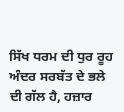ਸਿੱਖ ਧਰਮ ਦੀ ਧੁਰ ਰੂਹ ਅੰਦਰ ਸਰਬੱਤ ਦੇ ਭਲੇ ਦੀ ਗੱਲ ਹੈ, ਹਜ਼ਾਰ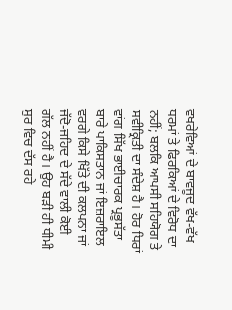ਵਖਰੇਵਿਆਂ ਦੇ ਬਾਵਜੂਦ ਵੱਖ-ਵੱਖ ਧਰਮਾਂ ਤੇ ਫਿਰਕਿਆਂ ਦੇ ਵਿਰੋਧ ਦਾ ਨਹੀਂ; ਬਲਕਿ ਆਪਸੀ ਸਹਿਯੋਗ ਤੇ ਸਵੀਕ੍ਰਿਤੀ ਦਾ ਸੰਦੇਸ਼ ਹੈ। ਹੋਰ ਧਿਰਾਂ ਵਾਂਗ ਸਿੱਖ ਭਾਈਚਾਰਕ ਪ੍ਰਭੂਸੱਤਾ ਬਾਰੇ ਪਾਕਿਸਤਾਨ ਜਾਂ ਇਜ਼ਰਾਇਲ ਵਰਗੇ ਕਿਸੇ ਖਿੱਤੇ ਦੀ ਕਲਪਨਾ ਜਾਂ ਜੱਦੋ-ਜਹਿਦ ਦੇ ਸੱਦੇ ਵਾਲੀ ਕੋਈ ਗੱਲ ਨਹੀਂ ਹੈ। ਉਹ ਬੜੀ ਹੀ ਧੀਮੀ ਸੁਰ ਵਿਚ ਦੱਸ ਰਹੇ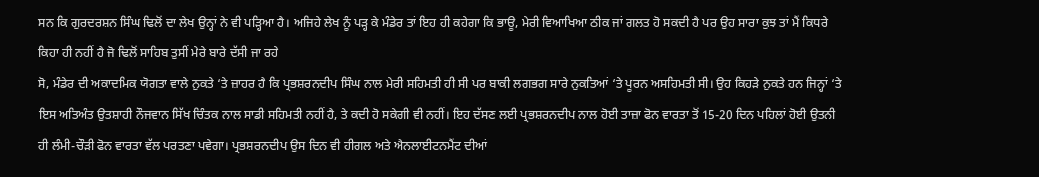ਸਨ ਕਿ ਗੁਰਦਰਸ਼ਨ ਸਿੰਘ ਢਿਲੋਂ ਦਾ ਲੇਖ ਉਨ੍ਹਾਂ ਨੇ ਵੀ ਪੜ੍ਹਿਆ ਹੈ। ਅਜਿਹੇ ਲੇਖ ਨੂੰ ਪੜ੍ਹ ਕੇ ਮੰਡੇਰ ਤਾਂ ਇਹ ਹੀ ਕਹੇਗਾ ਕਿ ਭਾਊ, ਮੇਰੀ ਵਿਆਖਿਆ ਠੀਕ ਜਾਂ ਗਲਤ ਹੋ ਸਕਦੀ ਹੈ ਪਰ ਉਹ ਸਾਰਾ ਕੁਝ ਤਾਂ ਮੈਂ ਕਿਧਰੇ ਕਿਹਾ ਹੀ ਨਹੀਂ ਹੈ ਜੋ ਢਿਲੋਂ ਸਾਹਿਬ ਤੁਸੀਂ ਮੇਰੇ ਬਾਰੇ ਦੱਸੀ ਜਾ ਰਹੇ
ਸੋ, ਮੰਡੇਰ ਦੀ ਅਕਾਦਮਿਕ ਯੋਗਤਾ ਵਾਲੇ ਨੁਕਤੇ ‘ਤੇ ਜ਼ਾਹਰ ਹੈ ਕਿ ਪ੍ਰਭਸ਼ਰਨਦੀਪ ਸਿੰਘ ਨਾਲ ਮੇਰੀ ਸਹਿਮਤੀ ਹੀ ਸੀ ਪਰ ਬਾਕੀ ਲਗਭਗ ਸਾਰੇ ਨੁਕਤਿਆਂ ‘ਤੇ ਪੂਰਨ ਅਸਹਿਮਤੀ ਸੀ। ਉਹ ਕਿਹੜੇ ਨੁਕਤੇ ਹਨ ਜਿਨ੍ਹਾਂ ‘ਤੇ ਇਸ ਅਤਿਅੰਤ ਉਤਸ਼ਾਹੀ ਨੌਜਵਾਨ ਸਿੱਖ ਚਿੰਤਕ ਨਾਲ ਸਾਡੀ ਸਹਿਮਤੀ ਨਹੀਂ ਹੈ, ਤੇ ਕਦੀ ਹੋ ਸਕੇਗੀ ਵੀ ਨਹੀਂ। ਇਹ ਦੱਸਣ ਲਈ ਪ੍ਰਭਸ਼ਰਨਦੀਪ ਨਾਲ ਹੋਈ ਤਾਜ਼ਾ ਫੋਨ ਵਾਰਤਾ ਤੋਂ 15-20 ਦਿਨ ਪਹਿਲਾਂ ਹੋਈ ਉਤਨੀ ਹੀ ਲੰਮੀ-ਚੌੜੀ ਫੋਨ ਵਾਰਤਾ ਵੱਲ ਪਰਤਣਾ ਪਵੇਗਾ। ਪ੍ਰਭਸ਼ਰਨਦੀਪ ਉਸ ਦਿਨ ਵੀ ਹੀਗਲ ਅਤੇ ਐਨਲਾਈਟਨਮੈਂਟ ਦੀਆਂ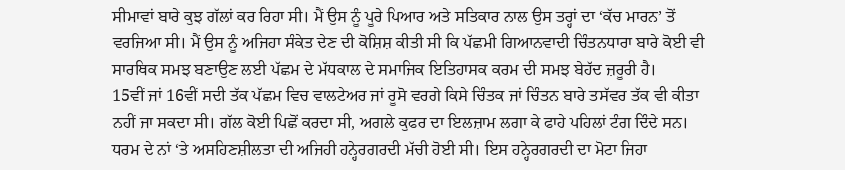ਸੀਮਾਵਾਂ ਬਾਰੇ ਕੁਝ ਗੱਲਾਂ ਕਰ ਰਿਹਾ ਸੀ। ਮੈਂ ਉਸ ਨੂੰ ਪੂਰੇ ਪਿਆਰ ਅਤੇ ਸਤਿਕਾਰ ਨਾਲ ਉਸ ਤਰ੍ਹਾਂ ਦਾ ‘ਕੱਚ ਮਾਰਨ’ ਤੋਂ ਵਰਜਿਆ ਸੀ। ਮੈਂ ਉਸ ਨੂੰ ਅਜਿਹਾ ਸੰਕੇਤ ਦੇਣ ਦੀ ਕੋਸ਼ਿਸ਼ ਕੀਤੀ ਸੀ ਕਿ ਪੱਛਮੀ ਗਿਆਨਵਾਦੀ ਚਿੰਤਨਧਾਰਾ ਬਾਰੇ ਕੋਈ ਵੀ ਸਾਰਥਿਕ ਸਮਝ ਬਣਾਉਣ ਲਈ ਪੱਛਮ ਦੇ ਮੱਧਕਾਲ ਦੇ ਸਮਾਜਿਕ ਇਤਿਹਾਸਕ ਕਰਮ ਦੀ ਸਮਝ ਬੇਹੱਦ ਜ਼ਰੂਰੀ ਹੈ।
15ਵੀਂ ਜਾਂ 16ਵੀਂ ਸਦੀ ਤੱਕ ਪੱਛਮ ਵਿਚ ਵਾਲਟੇਅਰ ਜਾਂ ਰੂਸੋ ਵਰਗੇ ਕਿਸੇ ਚਿੰਤਕ ਜਾਂ ਚਿੰਤਨ ਬਾਰੇ ਤਸੱਵਰ ਤੱਕ ਵੀ ਕੀਤਾ ਨਹੀਂ ਜਾ ਸਕਦਾ ਸੀ। ਗੱਲ ਕੋਈ ਪਿਛੋਂ ਕਰਦਾ ਸੀ, ਅਗਲੇ ਕੁਫਰ ਦਾ ਇਲਜ਼ਾਮ ਲਗਾ ਕੇ ਫਾਹੇ ਪਹਿਲਾਂ ਟੰਗ ਦਿੰਦੇ ਸਨ। ਧਰਮ ਦੇ ਨਾਂ ‘ਤੇ ਅਸਹਿਣਸ਼ੀਲਤਾ ਦੀ ਅਜਿਹੀ ਹਨ੍ਹੇਰਗਰਦੀ ਮੱਚੀ ਹੋਈ ਸੀ। ਇਸ ਹਨ੍ਹੇਰਗਰਦੀ ਦਾ ਮੋਟਾ ਜਿਹਾ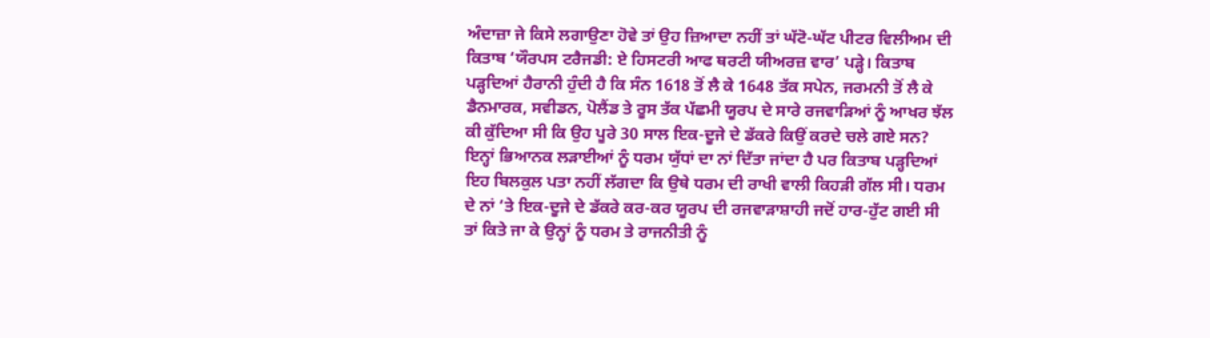ਅੰਦਾਜ਼ਾ ਜੇ ਕਿਸੇ ਲਗਾਉਣਾ ਹੋਵੇ ਤਾਂ ਉਹ ਜ਼ਿਆਦਾ ਨਹੀਂ ਤਾਂ ਘੱਟੋ-ਘੱਟ ਪੀਟਰ ਵਿਲੀਅਮ ਦੀ ਕਿਤਾਬ ‘ਯੌਰਪਸ ਟਰੈਜਡੀ: ਏ ਹਿਸਟਰੀ ਆਫ ਥਰਟੀ ਯੀਅਰਜ਼ ਵਾਰ’ ਪੜ੍ਹੇ। ਕਿਤਾਬ ਪੜ੍ਹਦਿਆਂ ਹੈਰਾਨੀ ਹੁੰਦੀ ਹੈ ਕਿ ਸੰਨ 1618 ਤੋਂ ਲੈ ਕੇ 1648 ਤੱਕ ਸਪੇਨ, ਜਰਮਨੀ ਤੋਂ ਲੈ ਕੇ ਡੈਨਮਾਰਕ, ਸਵੀਡਨ, ਪੋਲੈਂਡ ਤੇ ਰੂਸ ਤੱਕ ਪੱਛਮੀ ਯੂਰਪ ਦੇ ਸਾਰੇ ਰਜਵਾੜਿਆਂ ਨੂੰ ਆਖਰ ਝੱਲ ਕੀ ਕੁੱਦਿਆ ਸੀ ਕਿ ਉਹ ਪੂਰੇ 30 ਸਾਲ ਇਕ-ਦੂਜੇ ਦੇ ਡੱਕਰੇ ਕਿਉਂ ਕਰਦੇ ਚਲੇ ਗਏ ਸਨ? ਇਨ੍ਹਾਂ ਭਿਆਨਕ ਲੜਾਈਆਂ ਨੂੰ ਧਰਮ ਯੁੱਧਾਂ ਦਾ ਨਾਂ ਦਿੱਤਾ ਜਾਂਦਾ ਹੈ ਪਰ ਕਿਤਾਬ ਪੜ੍ਹਦਿਆਂ ਇਹ ਬਿਲਕੁਲ ਪਤਾ ਨਹੀਂ ਲੱਗਦਾ ਕਿ ਉਥੇ ਧਰਮ ਦੀ ਰਾਖੀ ਵਾਲੀ ਕਿਹੜੀ ਗੱਲ ਸੀ। ਧਰਮ ਦੇ ਨਾਂ ‘ਤੇ ਇਕ-ਦੂਜੇ ਦੇ ਡੱਕਰੇ ਕਰ-ਕਰ ਯੂਰਪ ਦੀ ਰਜਵਾੜਾਸ਼ਾਹੀ ਜਦੋਂ ਹਾਰ-ਹੁੱਟ ਗਈ ਸੀ ਤਾਂ ਕਿਤੇ ਜਾ ਕੇ ਉਨ੍ਹਾਂ ਨੂੰ ਧਰਮ ਤੇ ਰਾਜਨੀਤੀ ਨੂੰ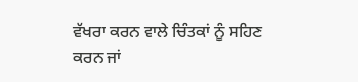ਵੱਖਰਾ ਕਰਨ ਵਾਲੇ ਚਿੰਤਕਾਂ ਨੂੰ ਸਹਿਣ ਕਰਨ ਜਾਂ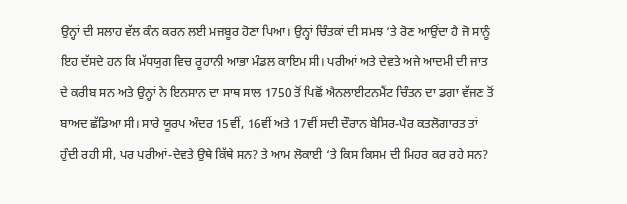ਉਨ੍ਹਾਂ ਦੀ ਸਲਾਹ ਵੱਲ ਕੰਨ ਕਰਨ ਲਈ ਮਜਬੂਰ ਹੋਣਾ ਪਿਆ। ਉਨ੍ਹਾਂ ਚਿੰਤਕਾਂ ਦੀ ਸਮਝ ‘ਤੇ ਰੋਣ ਆਉਂਦਾ ਹੈ ਜੋ ਸਾਨੂੰ ਇਹ ਦੱਸਦੇ ਹਨ ਕਿ ਮੱਧਯੁਗ ਵਿਚ ਰੂਹਾਨੀ ਆਭਾ ਮੰਡਲ ਕਾਇਮ ਸੀ। ਪਰੀਆਂ ਅਤੇ ਦੇਵਤੇ ਅਜੇ ਆਦਮੀ ਦੀ ਜਾਤ ਦੇ ਕਰੀਬ ਸਨ ਅਤੇ ਉਨ੍ਹਾਂ ਨੇ ਇਨਸਾਨ ਦਾ ਸਾਥ ਸਾਲ 1750 ਤੋਂ ਪਿਛੋਂ ਐਨਲਾਈਟਨਮੈਂਟ ਚਿੰਤਨ ਦਾ ਡਗਾ ਵੱਜਣ ਤੋਂ ਬਾਅਦ ਛੱਡਿਆ ਸੀ। ਸਾਰੇ ਯੂਰਪ ਅੰਦਰ 15ਵੀਂ, 16ਵੀਂ ਅਤੇ 17ਵੀਂ ਸਦੀ ਦੌਰਾਨ ਬੇਸਿਰ-ਪੈਰ ਕਤਲੋਗਾਰਤ ਤਾਂ ਹੁੰਦੀ ਰਹੀ ਸੀ, ਪਰ ਪਰੀਆਂ-ਦੇਵਤੇ ਉਥੇ ਕਿੱਥੇ ਸਨ? ਤੇ ਆਮ ਲੋਕਾਈ ‘ਤੇ ਕਿਸ ਕਿਸਮ ਦੀ ਮਿਹਰ ਕਰ ਰਹੇ ਸਨ?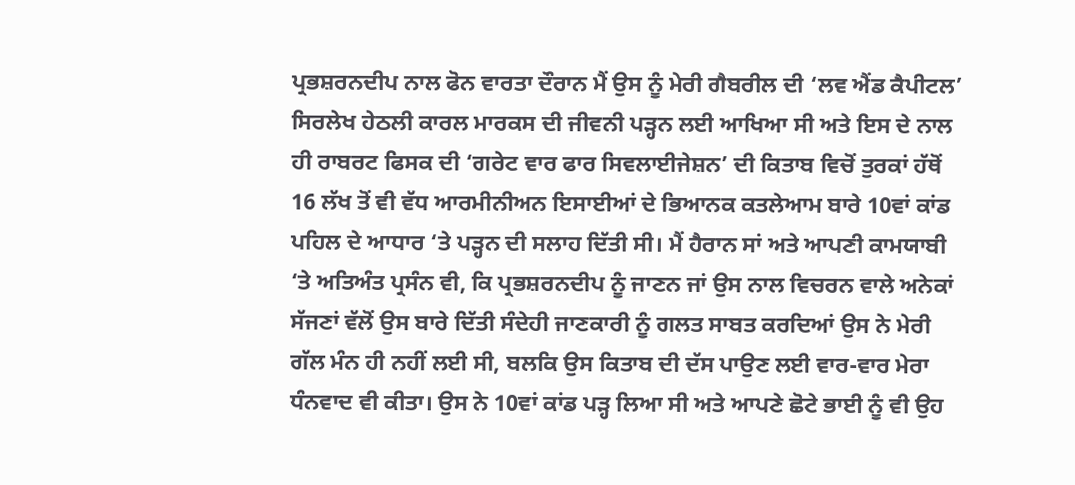ਪ੍ਰਭਸ਼ਰਨਦੀਪ ਨਾਲ ਫੋਨ ਵਾਰਤਾ ਦੌਰਾਨ ਮੈਂ ਉਸ ਨੂੰ ਮੇਰੀ ਗੈਬਰੀਲ ਦੀ ‘ਲਵ ਐਂਡ ਕੈਪੀਟਲ’ ਸਿਰਲੇਖ ਹੇਠਲੀ ਕਾਰਲ ਮਾਰਕਸ ਦੀ ਜੀਵਨੀ ਪੜ੍ਹਨ ਲਈ ਆਖਿਆ ਸੀ ਅਤੇ ਇਸ ਦੇ ਨਾਲ ਹੀ ਰਾਬਰਟ ਫਿਸਕ ਦੀ ‘ਗਰੇਟ ਵਾਰ ਫਾਰ ਸਿਵਲਾਈਜੇਸ਼ਨ’ ਦੀ ਕਿਤਾਬ ਵਿਚੋਂ ਤੁਰਕਾਂ ਹੱਥੋਂ 16 ਲੱਖ ਤੋਂ ਵੀ ਵੱਧ ਆਰਮੀਨੀਅਨ ਇਸਾਈਆਂ ਦੇ ਭਿਆਨਕ ਕਤਲੇਆਮ ਬਾਰੇ 10ਵਾਂ ਕਾਂਡ ਪਹਿਲ ਦੇ ਆਧਾਰ ‘ਤੇ ਪੜ੍ਹਨ ਦੀ ਸਲਾਹ ਦਿੱਤੀ ਸੀ। ਮੈਂ ਹੈਰਾਨ ਸਾਂ ਅਤੇ ਆਪਣੀ ਕਾਮਯਾਬੀ ‘ਤੇ ਅਤਿਅੰਤ ਪ੍ਰਸੰਨ ਵੀ, ਕਿ ਪ੍ਰਭਸ਼ਰਨਦੀਪ ਨੂੰ ਜਾਣਨ ਜਾਂ ਉਸ ਨਾਲ ਵਿਚਰਨ ਵਾਲੇ ਅਨੇਕਾਂ ਸੱਜਣਾਂ ਵੱਲੋਂ ਉਸ ਬਾਰੇ ਦਿੱਤੀ ਸੰਦੇਹੀ ਜਾਣਕਾਰੀ ਨੂੰ ਗਲਤ ਸਾਬਤ ਕਰਦਿਆਂ ਉਸ ਨੇ ਮੇਰੀ ਗੱਲ ਮੰਨ ਹੀ ਨਹੀਂ ਲਈ ਸੀ, ਬਲਕਿ ਉਸ ਕਿਤਾਬ ਦੀ ਦੱਸ ਪਾਉਣ ਲਈ ਵਾਰ-ਵਾਰ ਮੇਰਾ ਧੰਨਵਾਦ ਵੀ ਕੀਤਾ। ਉਸ ਨੇ 10ਵਾਂ ਕਾਂਡ ਪੜ੍ਹ ਲਿਆ ਸੀ ਅਤੇ ਆਪਣੇ ਛੋਟੇ ਭਾਈ ਨੂੰ ਵੀ ਉਹ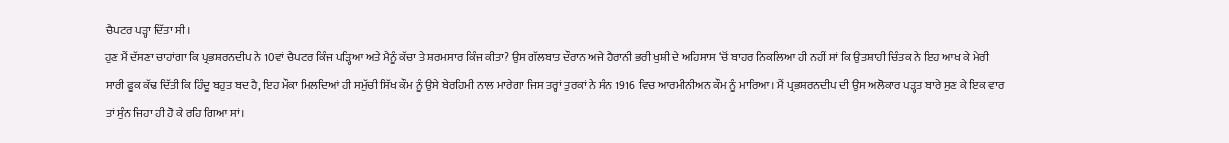ਚੈਪਟਰ ਪੜ੍ਹਾ ਦਿੱਤਾ ਸੀ।
ਹੁਣ ਮੈਂ ਦੱਸਣਾ ਚਾਹਾਂਗਾ ਕਿ ਪ੍ਰਭਸ਼ਰਨਦੀਪ ਨੇ 10ਵਾਂ ਚੈਪਟਰ ਕਿੰਜ ਪੜ੍ਹਿਆ ਅਤੇ ਮੈਨੂੰ ਕੱਚਾ ਤੇ ਸ਼ਰਮਸਾਰ ਕਿੰਜ ਕੀਤਾ? ਉਸ ਗੱਲਬਾਤ ਦੌਰਾਨ ਅਜੇ ਹੈਰਾਨੀ ਭਰੀ ਖੁਸ਼ੀ ਦੇ ਅਹਿਸਾਸ ‘ਚੋਂ ਬਾਹਰ ਨਿਕਲਿਆ ਹੀ ਨਹੀਂ ਸਾਂ ਕਿ ਉਤਸ਼ਾਹੀ ਚਿੰਤਕ ਨੇ ਇਹ ਆਖ ਕੇ ਮੇਰੀ ਸਾਰੀ ਫੂਕ ਕੱਢ ਦਿੱਤੀ ਕਿ ਹਿੰਦੂ ਬਹੁਤ ਬਦ ਹੈ, ਇਹ ਮੌਕਾ ਮਿਲਦਿਆਂ ਹੀ ਸਮੁੱਚੀ ਸਿੱਖ ਕੌਮ ਨੂੰ ਉਸੇ ਬੇਰਹਿਮੀ ਨਾਲ ਮਾਰੇਗਾ ਜਿਸ ਤਰ੍ਹਾਂ ਤੁਰਕਾਂ ਨੇ ਸੰਨ 1916 ਵਿਚ ਆਰਮੀਨੀਅਨ ਕੌਮ ਨੂੰ ਮਾਰਿਆ। ਮੈਂ ਪ੍ਰਭਸ਼ਰਨਦੀਪ ਦੀ ਉਸ ਅਲੋਕਾਰ ਪੜ੍ਹਤ ਬਾਰੇ ਸੁਣ ਕੇ ਇਕ ਵਾਰ ਤਾਂ ਸੁੰਨ ਜਿਹਾ ਹੀ ਹੋ ਕੇ ਰਹਿ ਗਿਆ ਸਾਂ।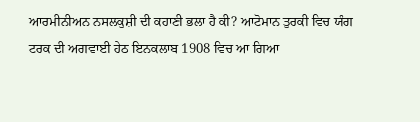ਆਰਮੀਨੀਅਨ ਨਸਲਕੁਸ਼ੀ ਦੀ ਕਹਾਣੀ ਭਲਾ ਹੈ ਕੀ? ਆਟੋਮਾਨ ਤੁਰਕੀ ਵਿਚ ਯੰਗ ਟਰਕ ਦੀ ਅਗਵਾਈ ਹੇਠ ਇਨਕਲਾਬ 1908 ਵਿਚ ਆ ਗਿਆ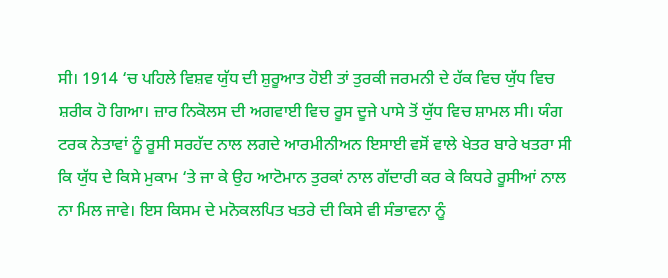ਸੀ। 1914 ‘ਚ ਪਹਿਲੇ ਵਿਸ਼ਵ ਯੁੱਧ ਦੀ ਸ਼ੁਰੂਆਤ ਹੋਈ ਤਾਂ ਤੁਰਕੀ ਜਰਮਨੀ ਦੇ ਹੱਕ ਵਿਚ ਯੁੱਧ ਵਿਚ ਸ਼ਰੀਕ ਹੋ ਗਿਆ। ਜ਼ਾਰ ਨਿਕੋਲਸ ਦੀ ਅਗਵਾਈ ਵਿਚ ਰੂਸ ਦੂਜੇ ਪਾਸੇ ਤੋਂ ਯੁੱਧ ਵਿਚ ਸ਼ਾਮਲ ਸੀ। ਯੰਗ ਟਰਕ ਨੇਤਾਵਾਂ ਨੂੰ ਰੂਸੀ ਸਰਹੱਦ ਨਾਲ ਲਗਦੇ ਆਰਮੀਨੀਅਨ ਇਸਾਈ ਵਸੋਂ ਵਾਲੇ ਖੇਤਰ ਬਾਰੇ ਖਤਰਾ ਸੀ ਕਿ ਯੁੱਧ ਦੇ ਕਿਸੇ ਮੁਕਾਮ ‘ਤੇ ਜਾ ਕੇ ਉਹ ਆਟੋਮਾਨ ਤੁਰਕਾਂ ਨਾਲ ਗੱਦਾਰੀ ਕਰ ਕੇ ਕਿਧਰੇ ਰੂਸੀਆਂ ਨਾਲ ਨਾ ਮਿਲ ਜਾਵੇ। ਇਸ ਕਿਸਮ ਦੇ ਮਨੋਕਲਪਿਤ ਖਤਰੇ ਦੀ ਕਿਸੇ ਵੀ ਸੰਭਾਵਨਾ ਨੂੰ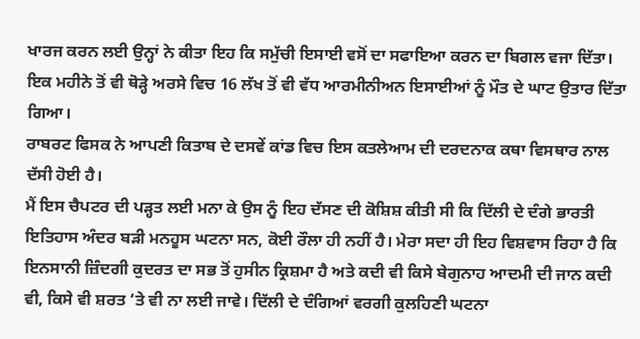ਖਾਰਜ ਕਰਨ ਲਈ ਉਨ੍ਹਾਂ ਨੇ ਕੀਤਾ ਇਹ ਕਿ ਸਮੁੱਚੀ ਇਸਾਈ ਵਸੋਂ ਦਾ ਸਫਾਇਆ ਕਰਨ ਦਾ ਬਿਗਲ ਵਜਾ ਦਿੱਤਾ। ਇਕ ਮਹੀਨੇ ਤੋਂ ਵੀ ਥੋੜ੍ਹੇ ਅਰਸੇ ਵਿਚ 16 ਲੱਖ ਤੋਂ ਵੀ ਵੱਧ ਆਰਮੀਨੀਅਨ ਇਸਾਈਆਂ ਨੂੰ ਮੌਤ ਦੇ ਘਾਟ ਉਤਾਰ ਦਿੱਤਾ ਗਿਆ।
ਰਾਬਰਟ ਫਿਸਕ ਨੇ ਆਪਣੀ ਕਿਤਾਬ ਦੇ ਦਸਵੇਂ ਕਾਂਡ ਵਿਚ ਇਸ ਕਤਲੇਆਮ ਦੀ ਦਰਦਨਾਕ ਕਥਾ ਵਿਸਥਾਰ ਨਾਲ ਦੱਸੀ ਹੋਈ ਹੈ।
ਮੈਂ ਇਸ ਚੈਪਟਰ ਦੀ ਪੜ੍ਹਤ ਲਈ ਮਨਾ ਕੇ ਉਸ ਨੂੰ ਇਹ ਦੱਸਣ ਦੀ ਕੋਸ਼ਿਸ਼ ਕੀਤੀ ਸੀ ਕਿ ਦਿੱਲੀ ਦੇ ਦੰਗੇ ਭਾਰਤੀ ਇਤਿਹਾਸ ਅੰਦਰ ਬੜੀ ਮਨਹੂਸ ਘਟਨਾ ਸਨ, ਕੋਈ ਰੌਲਾ ਹੀ ਨਹੀਂ ਹੈ। ਮੇਰਾ ਸਦਾ ਹੀ ਇਹ ਵਿਸ਼ਵਾਸ ਰਿਹਾ ਹੈ ਕਿ ਇਨਸਾਨੀ ਜ਼ਿੰਦਗੀ ਕੁਦਰਤ ਦਾ ਸਭ ਤੋਂ ਹੁਸੀਨ ਕ੍ਰਿਸ਼ਮਾ ਹੈ ਅਤੇ ਕਦੀ ਵੀ ਕਿਸੇ ਬੇਗੁਨਾਹ ਆਦਮੀ ਦੀ ਜਾਨ ਕਦੀ ਵੀ, ਕਿਸੇ ਵੀ ਸ਼ਰਤ ‘ਤੇ ਵੀ ਨਾ ਲਈ ਜਾਵੇ। ਦਿੱਲੀ ਦੇ ਦੰਗਿਆਂ ਵਰਗੀ ਕੁਲਹਿਣੀ ਘਟਨਾ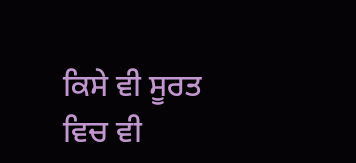ਕਿਸੇ ਵੀ ਸੂਰਤ ਵਿਚ ਵੀ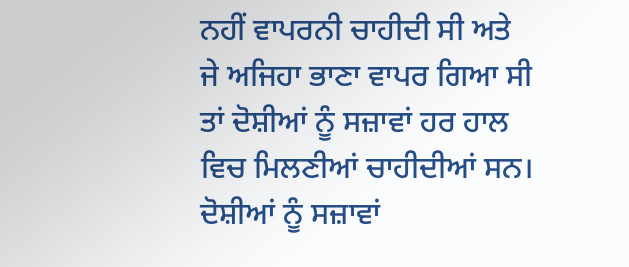ਨਹੀਂ ਵਾਪਰਨੀ ਚਾਹੀਦੀ ਸੀ ਅਤੇ ਜੇ ਅਜਿਹਾ ਭਾਣਾ ਵਾਪਰ ਗਿਆ ਸੀ ਤਾਂ ਦੋਸ਼ੀਆਂ ਨੂੰ ਸਜ਼ਾਵਾਂ ਹਰ ਹਾਲ ਵਿਚ ਮਿਲਣੀਆਂ ਚਾਹੀਦੀਆਂ ਸਨ। ਦੋਸ਼ੀਆਂ ਨੂੰ ਸਜ਼ਾਵਾਂ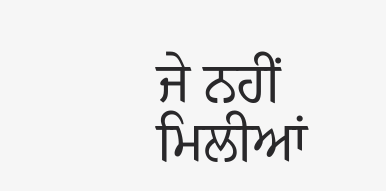ਜੇ ਨਹੀਂ ਮਿਲੀਆਂ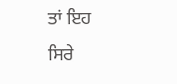ਤਾਂ ਇਹ ਸਿਰੇ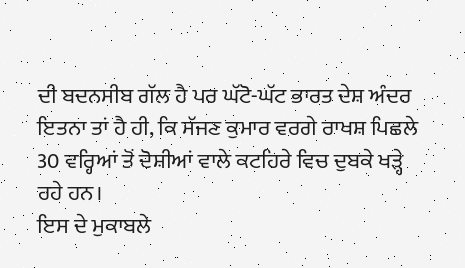ਦੀ ਬਦਨਸੀਬ ਗੱਲ ਹੈ ਪਰ ਘੱਟੋ-ਘੱਟ ਭਾਰਤ ਦੇਸ਼ ਅੰਦਰ ਇਤਨਾ ਤਾਂ ਹੈ ਹੀ, ਕਿ ਸੱਜਣ ਕੁਮਾਰ ਵਰਗੇ ਰਾਖਸ਼ ਪਿਛਲੇ 30 ਵਰ੍ਹਿਆਂ ਤੋਂ ਦੋਸ਼ੀਆਂ ਵਾਲੇ ਕਟਹਿਰੇ ਵਿਚ ਦੁਬਕੇ ਖੜ੍ਹੇ ਰਹੇ ਹਨ।
ਇਸ ਦੇ ਮੁਕਾਬਲੇ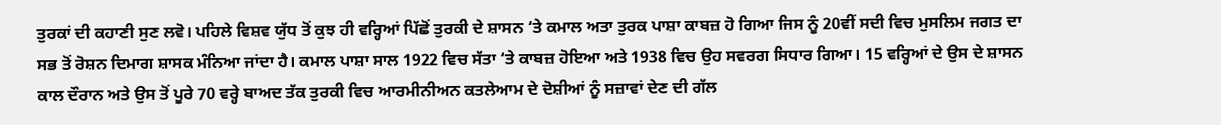ਤੁਰਕਾਂ ਦੀ ਕਹਾਣੀ ਸੁਣ ਲਵੋ। ਪਹਿਲੇ ਵਿਸ਼ਵ ਯੁੱਧ ਤੋਂ ਕੁਝ ਹੀ ਵਰ੍ਹਿਆਂ ਪਿੱਛੋਂ ਤੁਰਕੀ ਦੇ ਸ਼ਾਸਨ ‘ਤੇ ਕਮਾਲ ਅਤਾ ਤੁਰਕ ਪਾਸ਼ਾ ਕਾਬਜ਼ ਹੋ ਗਿਆ ਜਿਸ ਨੂੰ 20ਵੀਂ ਸਦੀ ਵਿਚ ਮੁਸਲਿਮ ਜਗਤ ਦਾ ਸਭ ਤੋਂ ਰੋਸ਼ਨ ਦਿਮਾਗ ਸ਼ਾਸਕ ਮੰਨਿਆ ਜਾਂਦਾ ਹੈ। ਕਮਾਲ ਪਾਸ਼ਾ ਸਾਲ 1922 ਵਿਚ ਸੱਤਾ ‘ਤੇ ਕਾਬਜ਼ ਹੋਇਆ ਅਤੇ 1938 ਵਿਚ ਉਹ ਸਵਰਗ ਸਿਧਾਰ ਗਿਆ। 15 ਵਰ੍ਹਿਆਂ ਦੇ ਉਸ ਦੇ ਸ਼ਾਸਨ ਕਾਲ ਦੌਰਾਨ ਅਤੇ ਉਸ ਤੋਂ ਪੂਰੇ 70 ਵਰ੍ਹੇ ਬਾਅਦ ਤੱਕ ਤੁਰਕੀ ਵਿਚ ਆਰਮੀਨੀਅਨ ਕਤਲੇਆਮ ਦੇ ਦੋਸ਼ੀਆਂ ਨੂੰ ਸਜ਼ਾਵਾਂ ਦੇਣ ਦੀ ਗੱਲ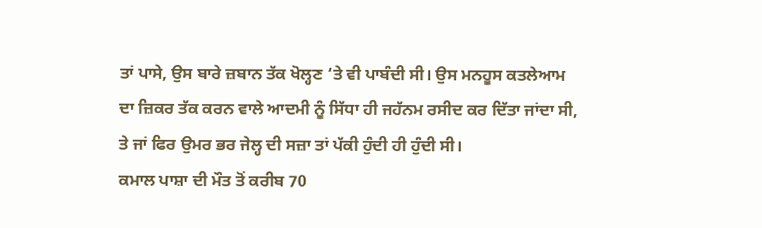ਤਾਂ ਪਾਸੇ, ਉਸ ਬਾਰੇ ਜ਼ਬਾਨ ਤੱਕ ਖੋਲ੍ਹਣ ‘ਤੇ ਵੀ ਪਾਬੰਦੀ ਸੀ। ਉਸ ਮਨਹੂਸ ਕਤਲੇਆਮ ਦਾ ਜ਼ਿਕਰ ਤੱਕ ਕਰਨ ਵਾਲੇ ਆਦਮੀ ਨੂੰ ਸਿੱਧਾ ਹੀ ਜਹੱਨਮ ਰਸੀਦ ਕਰ ਦਿੱਤਾ ਜਾਂਦਾ ਸੀ, ਤੇ ਜਾਂ ਫਿਰ ਉਮਰ ਭਰ ਜੇਲ੍ਹ ਦੀ ਸਜ਼ਾ ਤਾਂ ਪੱਕੀ ਹੁੰਦੀ ਹੀ ਹੁੰਦੀ ਸੀ।
ਕਮਾਲ ਪਾਸ਼ਾ ਦੀ ਮੌਤ ਤੋਂ ਕਰੀਬ 70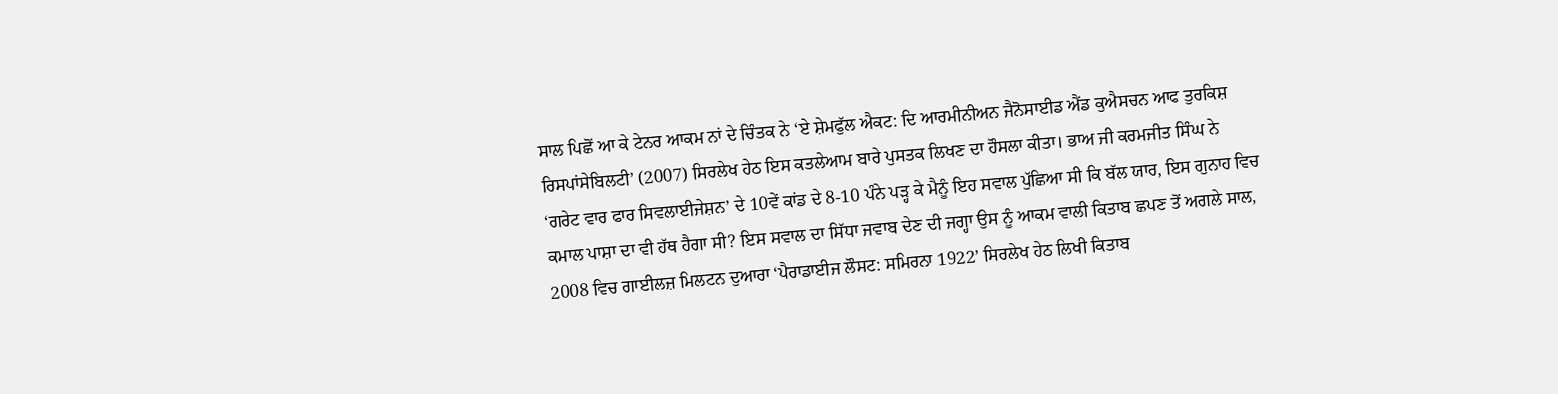ਸਾਲ ਪਿਛੋਂ ਆ ਕੇ ਟੇਨਰ ਆਕਮ ਨਾਂ ਦੇ ਚਿੰਤਕ ਨੇ ‘ਏ ਸ਼ੇਮਫੁੱਲ ਐਕਟ: ਦਿ ਆਰਮੀਨੀਅਨ ਜੈਨੋਸਾਈਡ ਐਂਡ ਕੁਐਸਚਨ ਆਫ ਤੁਰਕਿਸ਼ ਰਿਸਪਾਂਸੇਬਿਲਟੀ’ (2007) ਸਿਰਲੇਖ ਹੇਠ ਇਸ ਕਤਲੇਆਮ ਬਾਰੇ ਪੁਸਤਕ ਲਿਖਣ ਦਾ ਹੌਸਲਾ ਕੀਤਾ। ਭਾਅ ਜੀ ਕਰਮਜੀਤ ਸਿੰਘ ਨੇ ‘ਗਰੇਟ ਵਾਰ ਫਾਰ ਸਿਵਲਾਈਜੇਸ਼ਨ’ ਦੇ 10ਵੇਂ ਕਾਂਡ ਦੇ 8-10 ਪੰਨੇ ਪੜ੍ਹ ਕੇ ਮੈਨੂੰ ਇਹ ਸਵਾਲ ਪੁੱਛਿਆ ਸੀ ਕਿ ਬੱਲ ਯਾਰ, ਇਸ ਗੁਨਾਹ ਵਿਚ ਕਮਾਲ ਪਾਸ਼ਾ ਦਾ ਵੀ ਹੱਥ ਹੈਗਾ ਸੀ? ਇਸ ਸਵਾਲ ਦਾ ਸਿੱਧਾ ਜਵਾਬ ਦੇਣ ਦੀ ਜਗ੍ਹਾ ਉਸ ਨੂੰ ਆਕਮ ਵਾਲੀ ਕਿਤਾਬ ਛਪਣ ਤੋਂ ਅਗਲੇ ਸਾਲ, 2008 ਵਿਚ ਗਾਈਲਜ਼ ਮਿਲਟਨ ਦੁਆਰਾ ‘ਪੈਰਾਡਾਈਜ ਲੌਸਟ: ਸਮਿਰਨਾ 1922’ ਸਿਰਲੇਖ ਹੇਠ ਲਿਖੀ ਕਿਤਾਬ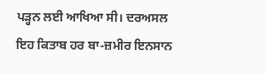ਪੜ੍ਹਨ ਲਈ ਆਖਿਆ ਸੀ। ਦਰਅਸਲ ਇਹ ਕਿਤਾਬ ਹਰ ਬਾ-ਜ਼ਮੀਰ ਇਨਸਾਨ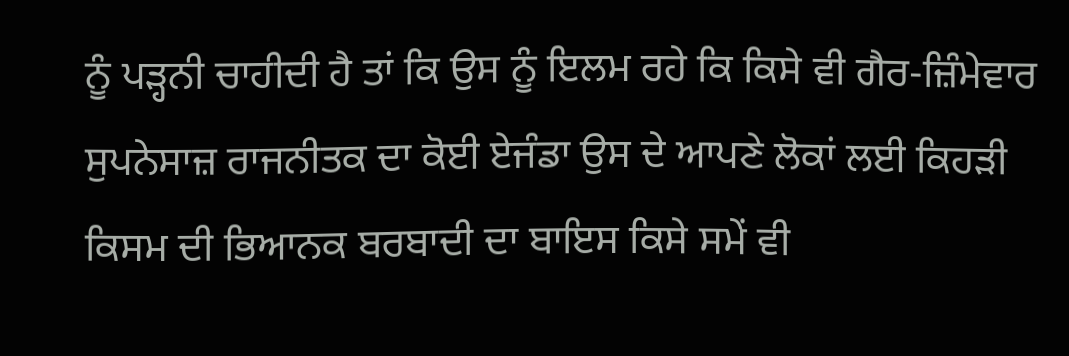ਨੂੰ ਪੜ੍ਹਨੀ ਚਾਹੀਦੀ ਹੈ ਤਾਂ ਕਿ ਉਸ ਨੂੰ ਇਲਮ ਰਹੇ ਕਿ ਕਿਸੇ ਵੀ ਗੈਰ-ਜ਼ਿੰਮੇਵਾਰ ਸੁਪਨੇਸਾਜ਼ ਰਾਜਨੀਤਕ ਦਾ ਕੋਈ ਏਜੰਡਾ ਉਸ ਦੇ ਆਪਣੇ ਲੋਕਾਂ ਲਈ ਕਿਹੜੀ ਕਿਸਮ ਦੀ ਭਿਆਨਕ ਬਰਬਾਦੀ ਦਾ ਬਾਇਸ ਕਿਸੇ ਸਮੇਂ ਵੀ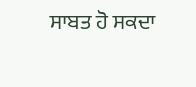ਸਾਬਤ ਹੋ ਸਕਦਾ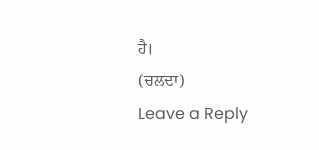ਹੈ।
(ਚਲਦਾ)
Leave a Reply